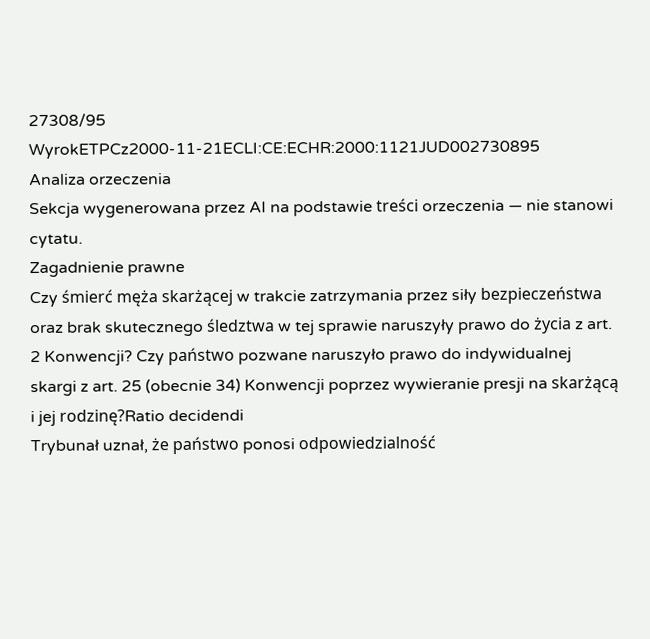27308/95
WyrokETPCz2000-11-21ECLI:CE:ECHR:2000:1121JUD002730895
Analiza orzeczenia
Sekcja wygenerowana przez AI na podstawie treści orzeczenia — nie stanowi cytatu.
Zagadnienie prawne
Czy śmierć męża skarżącej w trakcie zatrzymania przez siły bezpieczeństwa oraz brak skutecznego śledztwa w tej sprawie naruszyły prawo do życia z art. 2 Konwencji? Czy państwo pozwane naruszyło prawo do indywidualnej skargi z art. 25 (obecnie 34) Konwencji poprzez wywieranie presji na skarżącą i jej rodzinę?Ratio decidendi
Trybunał uznał, że państwo ponosi odpowiedzialność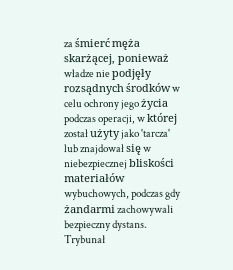za śmierć męża skarżącej, ponieważ władze nie podjęły rozsądnych środków w celu ochrony jego życia podczas operacji, w której został użyty jako 'tarcza' lub znajdował się w niebezpiecznej bliskości materiałów wybuchowych, podczas gdy żandarmi zachowywali bezpieczny dystans. Trybunał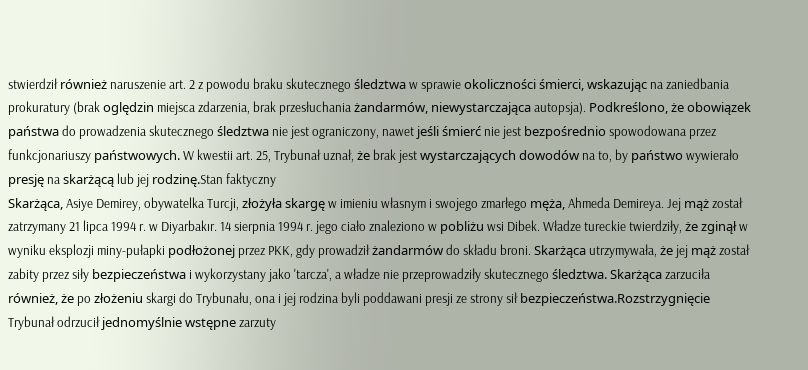stwierdził również naruszenie art. 2 z powodu braku skutecznego śledztwa w sprawie okoliczności śmierci, wskazując na zaniedbania prokuratury (brak oględzin miejsca zdarzenia, brak przesłuchania żandarmów, niewystarczająca autopsja). Podkreślono, że obowiązek państwa do prowadzenia skutecznego śledztwa nie jest ograniczony, nawet jeśli śmierć nie jest bezpośrednio spowodowana przez funkcjonariuszy państwowych. W kwestii art. 25, Trybunał uznał, że brak jest wystarczających dowodów na to, by państwo wywierało presję na skarżącą lub jej rodzinę.Stan faktyczny
Skarżąca, Asiye Demirey, obywatelka Turcji, złożyła skargę w imieniu własnym i swojego zmarłego męża, Ahmeda Demireya. Jej mąż został zatrzymany 21 lipca 1994 r. w Diyarbakır. 14 sierpnia 1994 r. jego ciało znaleziono w pobliżu wsi Dibek. Władze tureckie twierdziły, że zginął w wyniku eksplozji miny-pułapki podłożonej przez PKK, gdy prowadził żandarmów do składu broni. Skarżąca utrzymywała, że jej mąż został zabity przez siły bezpieczeństwa i wykorzystany jako 'tarcza', a władze nie przeprowadziły skutecznego śledztwa. Skarżąca zarzuciła również, że po złożeniu skargi do Trybunału, ona i jej rodzina byli poddawani presji ze strony sił bezpieczeństwa.Rozstrzygnięcie
Trybunał odrzucił jednomyślnie wstępne zarzuty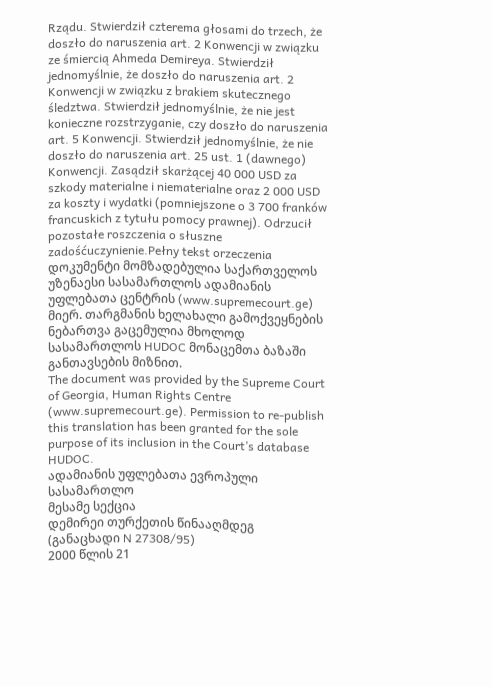Rządu. Stwierdził czterema głosami do trzech, że doszło do naruszenia art. 2 Konwencji w związku ze śmiercią Ahmeda Demireya. Stwierdził jednomyślnie, że doszło do naruszenia art. 2 Konwencji w związku z brakiem skutecznego śledztwa. Stwierdził jednomyślnie, że nie jest konieczne rozstrzyganie, czy doszło do naruszenia art. 5 Konwencji. Stwierdził jednomyślnie, że nie doszło do naruszenia art. 25 ust. 1 (dawnego) Konwencji. Zasądził skarżącej 40 000 USD za szkody materialne i niematerialne oraz 2 000 USD za koszty i wydatki (pomniejszone o 3 700 franków francuskich z tytułu pomocy prawnej). Odrzucił pozostałe roszczenia o słuszne zadośćuczynienie.Pełny tekst orzeczenia
დოკუმენტი მომზადებულია საქართველოს უზენაესი სასამართლოს ადამიანის უფლებათა ცენტრის (www.supremecourt.ge) მიერ. თარგმანის ხელახალი გამოქვეყნების ნებართვა გაცემულია მხოლოდ სასამართლოს HUDOC მონაცემთა ბაზაში განთავსების მიზნით.
The document was provided by the Supreme Court of Georgia, Human Rights Centre (www.supremecourt.ge). Permission to re-publish this translation has been granted for the sole purpose of its inclusion in the Court’s database HUDOC.
ადამიანის უფლებათა ევროპული სასამართლო
მესამე სექცია
დემირეი თურქეთის წინააღმდეგ
(განაცხადი N 27308/95)
2000 წლის 21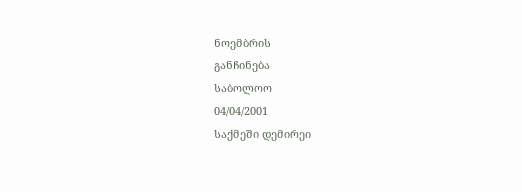ნოემბრის
განჩინება
საბოლოო
04/04/2001
საქმეში დემირეი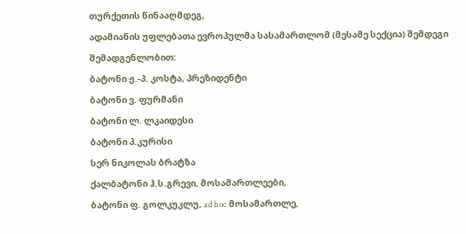თურქეთის წინააღმდეგ,
ადამიანის უფლებათა ევროპულმა სასამართლომ (მესამე სექცია) შემდეგი შემადგენლობით:
ბატონი ჟ.-პ. კოსტა, პრეზიდენტი
ბატონი ვ. ფურმანი
ბატონი ლ. ლკაიდესი
ბატონი პ.კურისი
სერ ნიკოლას ბრატზა
ქალბატონი ჰ.ს.გრევი, მოსამართლეები,
ბატონი ფ. გოლკუკლუ, ad hoc მოსამართლე,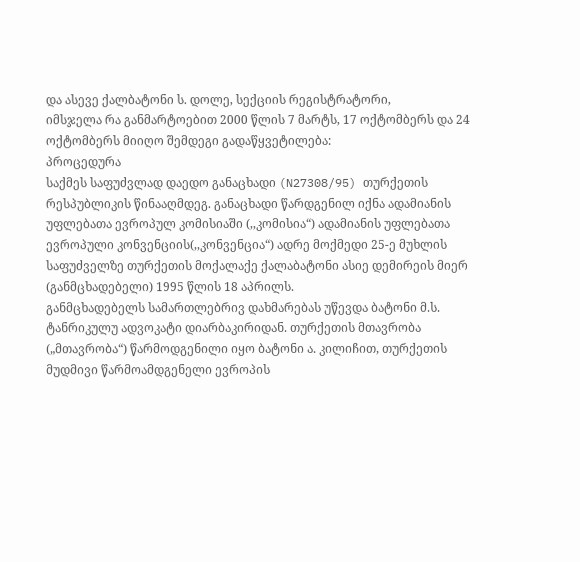და ასევე ქალბატონი ს. დოლე, სექციის რეგისტრატორი,
იმსჯელა რა განმარტოებით 2000 წლის 7 მარტს, 17 ოქტომბერს და 24 ოქტომბერს მიიღო შემდეგი გადაწყვეტილება:
პროცედურა
საქმეს საფუძვლად დაედო განაცხადი (N27308/95) თურქეთის რესპუბლიკის წინააღმდეგ. განაცხადი წარდგენილ იქნა ადამიანის უფლებათა ევროპულ კომისიაში (,,კომისია“) ადამიანის უფლებათა ევროპული კონვენციის(,,კონვენცია“) ადრე მოქმედი 25-ე მუხლის საფუძველზე თურქეთის მოქალაქე ქალაბატონი ასიე დემირეის მიერ (განმცხადებელი) 1995 წლის 18 აპრილს.
განმცხადებელს სამართლებრივ დახმარებას უწევდა ბატონი მ.ს. ტანრიკულუ ადვოკატი დიარბაკირიდან. თურქეთის მთავრობა („მთავრობა“) წარმოდგენილი იყო ბატონი ა. კილიჩით, თურქეთის მუდმივი წარმოამდგენელი ევროპის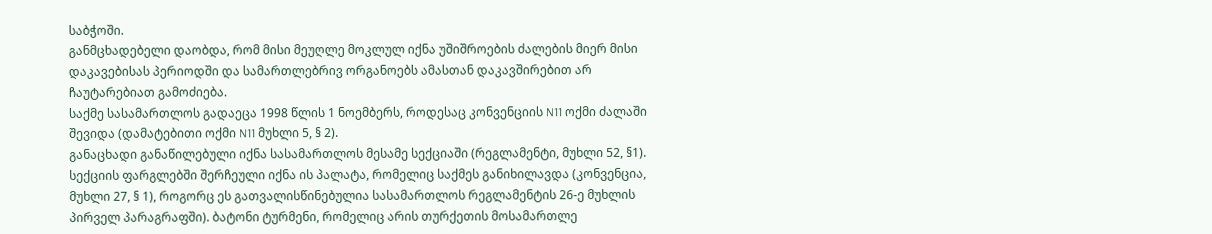საბჭოში.
განმცხადებელი დაობდა, რომ მისი მეუღლე მოკლულ იქნა უშიშროების ძალების მიერ მისი დაკავებისას პერიოდში და სამართლებრივ ორგანოებს ამასთან დაკავშირებით არ ჩაუტარებიათ გამოძიება.
საქმე სასამართლოს გადაეცა 1998 წლის 1 ნოემბერს, როდესაც კონვენციის N11 ოქმი ძალაში შევიდა (დამატებითი ოქმი N11 მუხლი 5, § 2).
განაცხადი განაწილებული იქნა სასამართლოს მესამე სექციაში (რეგლამენტი, მუხლი 52, §1). სექციის ფარგლებში შერჩეული იქნა ის პალატა, რომელიც საქმეს განიხილავდა (კონვენცია, მუხლი 27, § 1), როგორც ეს გათვალისწინებულია სასამართლოს რეგლამენტის 26-ე მუხლის პირველ პარაგრაფში). ბატონი ტურმენი, რომელიც არის თურქეთის მოსამართლე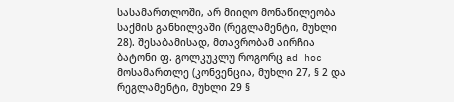სასამართლოში, არ მიიღო მონაწილეობა საქმის განხილვაში (რეგლამენტი, მუხლი 28). შესაბამისად, მთავრობამ აირჩია ბატონი ფ. გოლკუკლუ როგორც ad hoc მოსამართლე (კონვენცია, მუხლი 27, § 2 და რეგლამენტი, მუხლი 29 §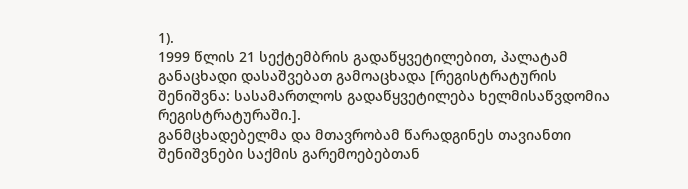1).
1999 წლის 21 სექტემბრის გადაწყვეტილებით, პალატამ განაცხადი დასაშვებათ გამოაცხადა [რეგისტრატურის შენიშვნა: სასამართლოს გადაწყვეტილება ხელმისაწვდომია რეგისტრატურაში.].
განმცხადებელმა და მთავრობამ წარადგინეს თავიანთი შენიშვნები საქმის გარემოებებთან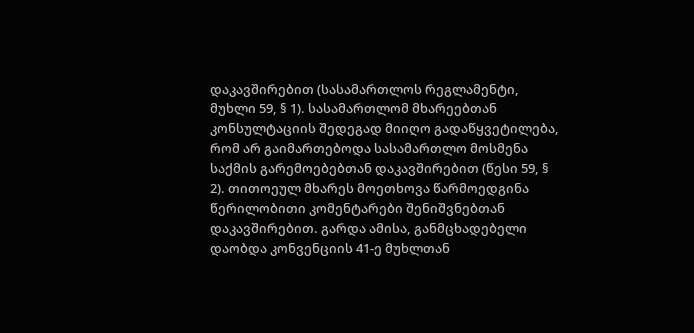დაკავშირებით (სასამართლოს რეგლამენტი, მუხლი 59, § 1). სასამართლომ მხარეებთან კონსულტაციის შედეგად მიიღო გადაწყვეტილება, რომ არ გაიმართებოდა სასამართლო მოსმენა საქმის გარემოებებთან დაკავშირებით (წესი 59, § 2). თითოეულ მხარეს მოეთხოვა წარმოედგინა წერილობითი კომენტარები შენიშვნებთან დაკავშირებით. გარდა ამისა, განმცხადებელი დაობდა კონვენციის 41-ე მუხლთან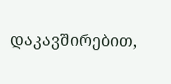დაკავშირებით,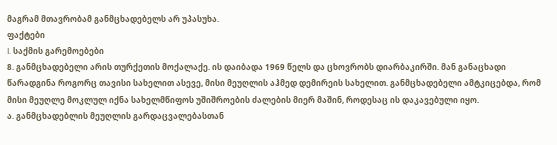მაგრამ მთავრობამ განმცხადებელს არ უპასუხა.
ფაქტები
I. საქმის გარემოებები
8. განმცხადებელი არის თურქეთის მოქალაქე. ის დაიბადა 1969 წელს და ცხოვრობს დიარბაკირში. მან განაცხადი წარადგინა როგორც თავისი სახელით ასევე, მისი მეუღლის აჰმედ დემირეის სახელით. განმცხადებელი ამტკიცებდა, რომ მისი მეუღლე მოკლულ იქნა სახელმწიფოს უშიშროების ძალების მიერ მაშინ, როდესაც ის დაკავებული იყო.
ა. განმცხადებლის მეუღლის გარდაცვალებასთან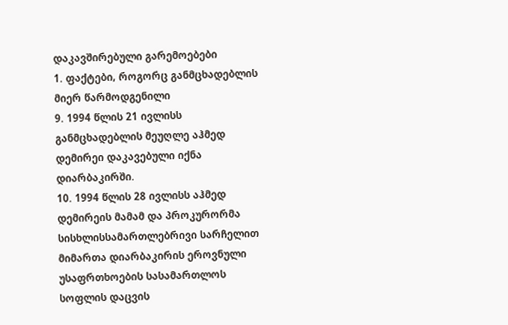დაკავშირებული გარემოებები
1. ფაქტები, როგორც განმცხადებლის მიერ წარმოდგენილი
9. 1994 წლის 21 ივლისს განმცხადებლის მეუღლე აჰმედ დემირეი დაკავებული იქნა დიარბაკირში.
10. 1994 წლის 28 ივლისს აჰმედ დემირეის მამამ და პროკურორმა სისხლისსამართლებრივი სარჩელით მიმართა დიარბაკირის ეროვნული უსაფრთხოების სასამართლოს სოფლის დაცვის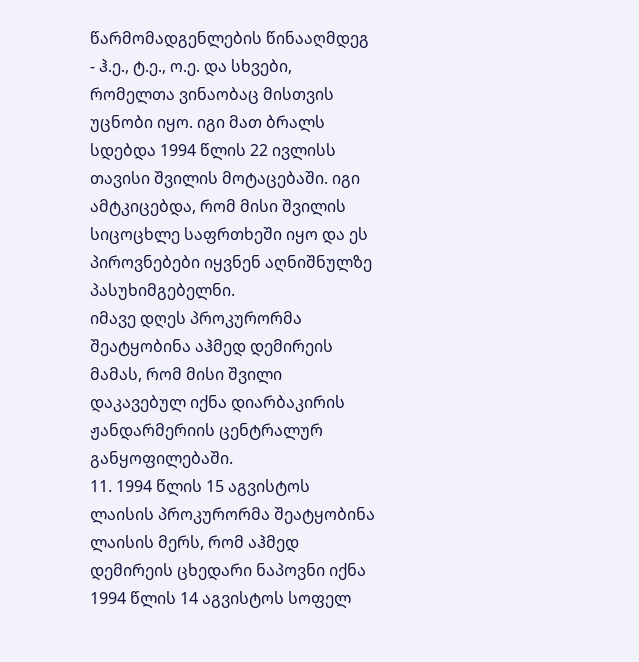წარმომადგენლების წინააღმდეგ - ჰ.ე., ტ.ე., ო.ე. და სხვები, რომელთა ვინაობაც მისთვის უცნობი იყო. იგი მათ ბრალს სდებდა 1994 წლის 22 ივლისს თავისი შვილის მოტაცებაში. იგი ამტკიცებდა, რომ მისი შვილის სიცოცხლე საფრთხეში იყო და ეს პიროვნებები იყვნენ აღნიშნულზე პასუხიმგებელნი.
იმავე დღეს პროკურორმა შეატყობინა აჰმედ დემირეის მამას, რომ მისი შვილი დაკავებულ იქნა დიარბაკირის ჟანდარმერიის ცენტრალურ განყოფილებაში.
11. 1994 წლის 15 აგვისტოს ლაისის პროკურორმა შეატყობინა ლაისის მერს, რომ აჰმედ დემირეის ცხედარი ნაპოვნი იქნა 1994 წლის 14 აგვისტოს სოფელ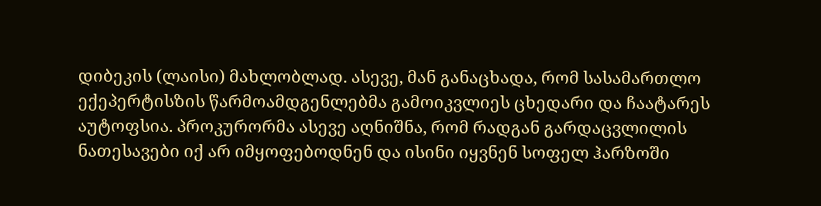დიბეკის (ლაისი) მახლობლად. ასევე, მან განაცხადა, რომ სასამართლო ექეპერტისზის წარმოამდგენლებმა გამოიკვლიეს ცხედარი და ჩაატარეს აუტოფსია. პროკურორმა ასევე აღნიშნა, რომ რადგან გარდაცვლილის ნათესავები იქ არ იმყოფებოდნენ და ისინი იყვნენ სოფელ ჰარზოში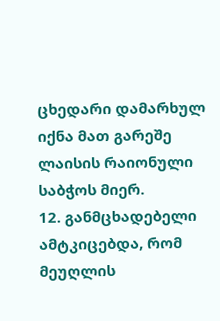ცხედარი დამარხულ იქნა მათ გარეშე ლაისის რაიონული საბჭოს მიერ.
12. განმცხადებელი ამტკიცებდა, რომ მეუღლის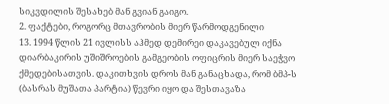სიკვდილის შესახებ მან გვიან გაიგო.
2. ფაქტები, როგორც მთავრობის მიერ წარმოდგენილი
13. 1994 წლის 21 ივლისს აჰმედ დემირეი დაკავებულ იქნა დიარბაკირის უშიშროების გამგეობის ოფიცრის მიერ საეჭვო ქმედებისათვის. დაკითხვის დროს მან განაცხადა, რომ ბმპ-ს (ბასრას მუშათა პარტია) წევრი იყო და შესთავაზა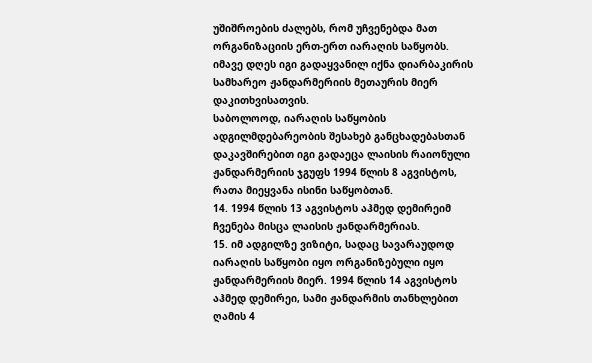უშიშროების ძალებს, რომ უჩვენებდა მათ ორგანიზაციის ერთ-ერთ იარაღის საწყობს.
იმავე დღეს იგი გადაყვანილ იქნა დიარბაკირის სამხარეო ჟანდარმერიის მეთაურის მიერ დაკითხვისათვის.
საბოლოოდ, იარაღის საწყობის ადგილმდებარეობის შესახებ განცხადებასთან დაკავშირებით იგი გადაეცა ლაისის რაიონული ჟანდარმერიის ჯგუფს 1994 წლის 8 აგვისტოს, რათა მიეყვანა ისინი საწყობთან.
14. 1994 წლის 13 აგვისტოს აჰმედ დემირეიმ ჩვენება მისცა ლაისის ჟანდარმერიას.
15. იმ ადგილზე ვიზიტი, სადაც სავარაუდოდ იარაღის საწყობი იყო ორგანიზებული იყო ჟანდარმერიის მიერ. 1994 წლის 14 აგვისტოს აჰმედ დემირეი, სამი ჟანდარმის თანხლებით ღამის 4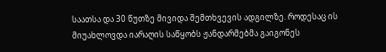საათსა და 30 წუთზე მივიდა შემთხვევის ადგილზე. როდესაც ის მიუახლოვდა იარაღის საწყობს ჟანდარმებმა გაიგონეს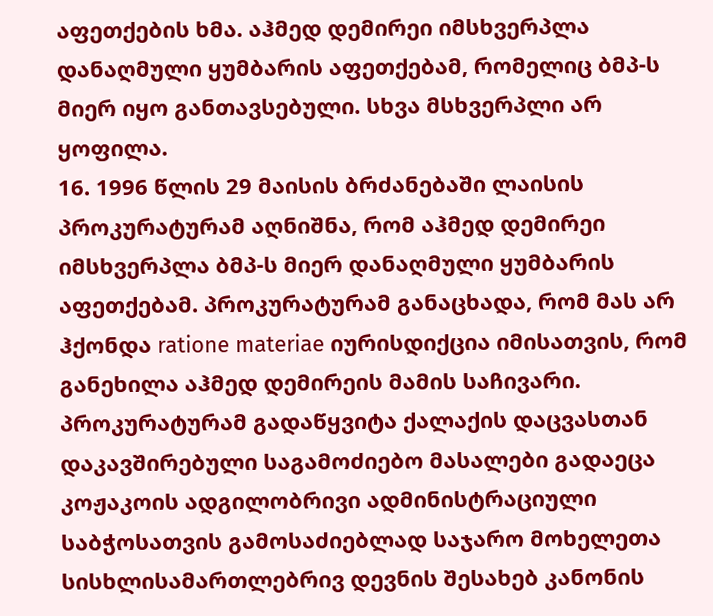აფეთქების ხმა. აჰმედ დემირეი იმსხვერპლა დანაღმული ყუმბარის აფეთქებამ, რომელიც ბმპ-ს მიერ იყო განთავსებული. სხვა მსხვერპლი არ ყოფილა.
16. 1996 წლის 29 მაისის ბრძანებაში ლაისის პროკურატურამ აღნიშნა, რომ აჰმედ დემირეი იმსხვერპლა ბმპ-ს მიერ დანაღმული ყუმბარის აფეთქებამ. პროკურატურამ განაცხადა, რომ მას არ ჰქონდა ratione materiae იურისდიქცია იმისათვის, რომ განეხილა აჰმედ დემირეის მამის საჩივარი. პროკურატურამ გადაწყვიტა ქალაქის დაცვასთან დაკავშირებული საგამოძიებო მასალები გადაეცა კოჟაკოის ადგილობრივი ადმინისტრაციული საბჭოსათვის გამოსაძიებლად საჯარო მოხელეთა სისხლისამართლებრივ დევნის შესახებ კანონის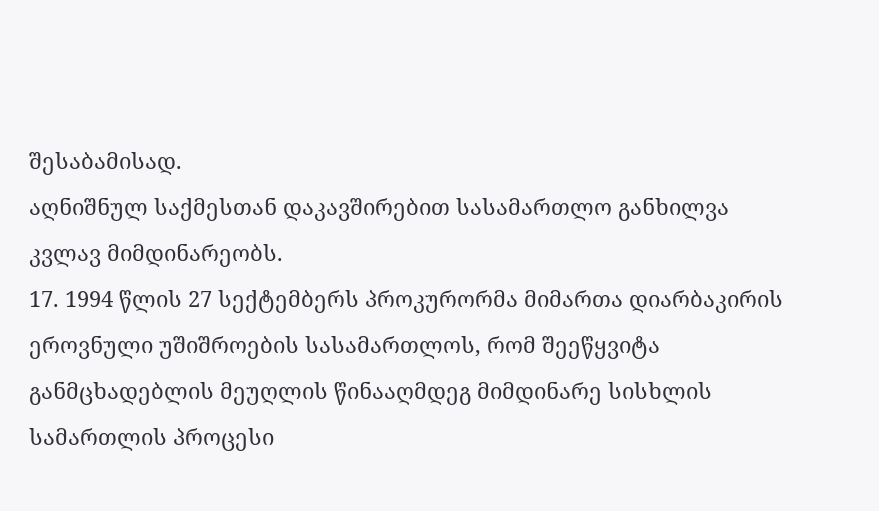შესაბამისად.
აღნიშნულ საქმესთან დაკავშირებით სასამართლო განხილვა კვლავ მიმდინარეობს.
17. 1994 წლის 27 სექტემბერს პროკურორმა მიმართა დიარბაკირის ეროვნული უშიშროების სასამართლოს, რომ შეეწყვიტა განმცხადებლის მეუღლის წინააღმდეგ მიმდინარე სისხლის სამართლის პროცესი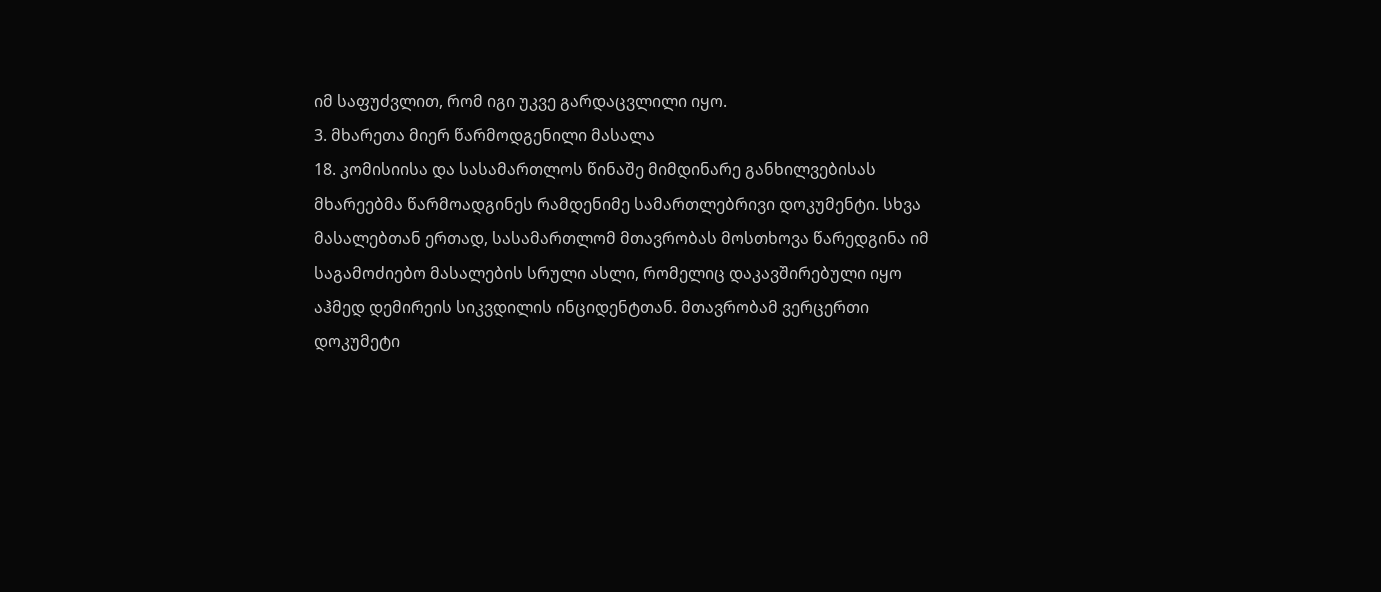იმ საფუძვლით, რომ იგი უკვე გარდაცვლილი იყო.
3. მხარეთა მიერ წარმოდგენილი მასალა
18. კომისიისა და სასამართლოს წინაშე მიმდინარე განხილვებისას მხარეებმა წარმოადგინეს რამდენიმე სამართლებრივი დოკუმენტი. სხვა მასალებთან ერთად, სასამართლომ მთავრობას მოსთხოვა წარედგინა იმ საგამოძიებო მასალების სრული ასლი, რომელიც დაკავშირებული იყო აჰმედ დემირეის სიკვდილის ინციდენტთან. მთავრობამ ვერცერთი დოკუმეტი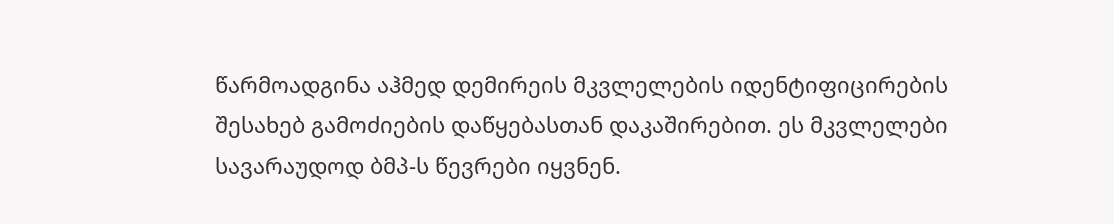წარმოადგინა აჰმედ დემირეის მკვლელების იდენტიფიცირების შესახებ გამოძიების დაწყებასთან დაკაშირებით. ეს მკვლელები სავარაუდოდ ბმპ-ს წევრები იყვნენ.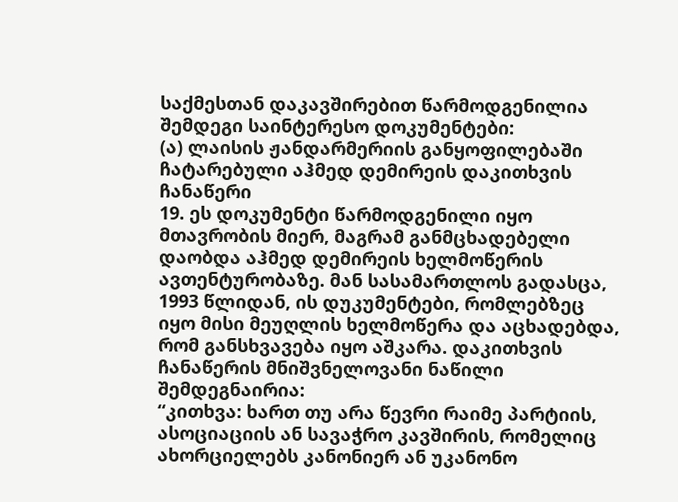საქმესთან დაკავშირებით წარმოდგენილია შემდეგი საინტერესო დოკუმენტები:
(ა) ლაისის ჟანდარმერიის განყოფილებაში ჩატარებული აჰმედ დემირეის დაკითხვის ჩანაწერი
19. ეს დოკუმენტი წარმოდგენილი იყო მთავრობის მიერ, მაგრამ განმცხადებელი დაობდა აჰმედ დემირეის ხელმოწერის ავთენტურობაზე. მან სასამართლოს გადასცა, 1993 წლიდან, ის დუკუმენტები, რომლებზეც იყო მისი მეუღლის ხელმოწერა და აცხადებდა, რომ განსხვავება იყო აშკარა. დაკითხვის ჩანაწერის მნიშვნელოვანი ნაწილი შემდეგნაირია:
“კითხვა: ხართ თუ არა წევრი რაიმე პარტიის, ასოციაციის ან სავაჭრო კავშირის, რომელიც ახორციელებს კანონიერ ან უკანონო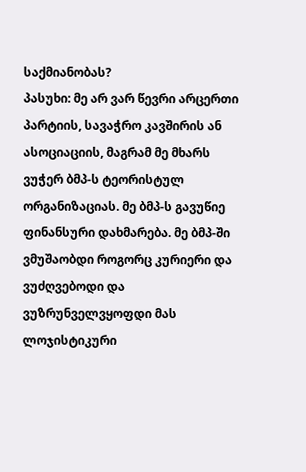საქმიანობას?
პასუხი: მე არ ვარ წევრი არცერთი პარტიის, სავაჭრო კავშირის ან ასოციაციის, მაგრამ მე მხარს ვუჭერ ბმპ-ს ტეორისტულ ორგანიზაციას. მე ბმპ-ს გავუწიე ფინანსური დახმარება. მე ბმპ-ში ვმუშაობდი როგორც კურიერი და ვუძღვებოდი და ვუზრუნველვყოფდი მას ლოჯისტიკური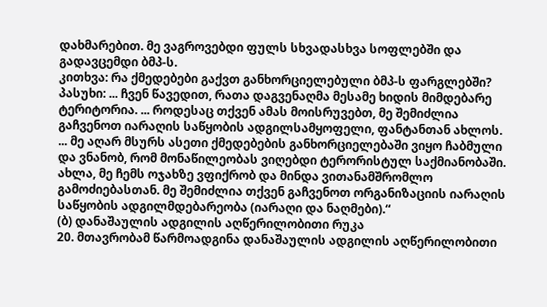დახმარებით. მე ვაგროვებდი ფულს სხვადასხვა სოფლებში და გადავცემდი ბმპ-ს.
კითხვა: რა ქმედებები გაქვთ განხორციელებული ბმპ-ს ფარგლებში?
პასუხი: ... ჩვენ წავედით, რათა დაგვენაღმა მესამე ხიდის მიმდებარე ტერიტორია. ... როდესაც თქვენ ამას მოისრუვებთ, მე შემიძლია გაჩვენოთ იარაღის საწყობის ადგილსამყოფელი, ფანტანთან ახლოს. ... მე აღარ მსურს ასეთი ქმედებების განხორციელებაში ვიყო ჩაბმული და ვნანობ, რომ მონაწილეობას ვიღებდი ტერორისტულ საქმიანობაში. ახლა, მე ჩემს ოჯახზე ვფიქრობ და მინდა ვითანამშრომლო გამოძიებასთან. მე შემიძლია თქვენ გაჩვენოთ ორგანიზაციის იარაღის საწყობის ადგილმდებარეობა (იარაღი და ნაღმები).“
(ბ) დანაშაულის ადგილის აღწერილობითი რუკა
20. მთავრობამ წარმოადგინა დანაშაულის ადგილის აღწერილობითი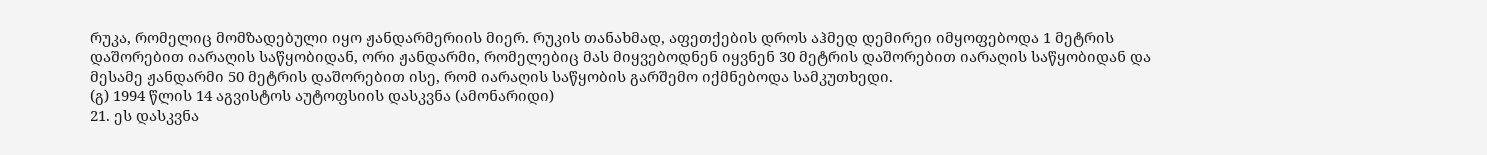რუკა, რომელიც მომზადებული იყო ჟანდარმერიის მიერ. რუკის თანახმად, აფეთქების დროს აჰმედ დემირეი იმყოფებოდა 1 მეტრის დაშორებით იარაღის საწყობიდან, ორი ჟანდარმი, რომელებიც მას მიყვებოდნენ იყვნენ 30 მეტრის დაშორებით იარაღის საწყობიდან და მესამე ჟანდარმი 50 მეტრის დაშორებით ისე, რომ იარაღის საწყობის გარშემო იქმნებოდა სამკუთხედი.
(გ) 1994 წლის 14 აგვისტოს აუტოფსიის დასკვნა (ამონარიდი)
21. ეს დასკვნა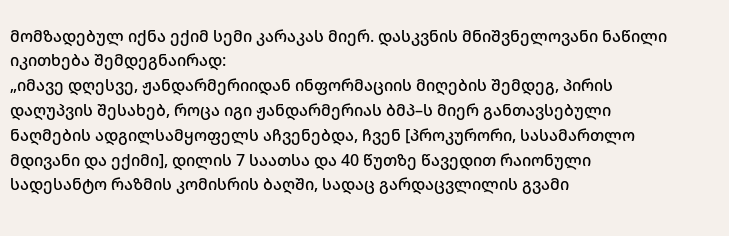მომზადებულ იქნა ექიმ სემი კარაკას მიერ. დასკვნის მნიშვნელოვანი ნაწილი იკითხება შემდეგნაირად:
„იმავე დღესვე, ჟანდარმერიიდან ინფორმაციის მიღების შემდეგ, პირის დაღუპვის შესახებ, როცა იგი ჟანდარმერიას ბმპ–ს მიერ განთავსებული ნაღმების ადგილსამყოფელს აჩვენებდა, ჩვენ [პროკურორი, სასამართლო მდივანი და ექიმი], დილის 7 საათსა და 40 წუთზე წავედით რაიონული სადესანტო რაზმის კომისრის ბაღში, სადაც გარდაცვლილის გვამი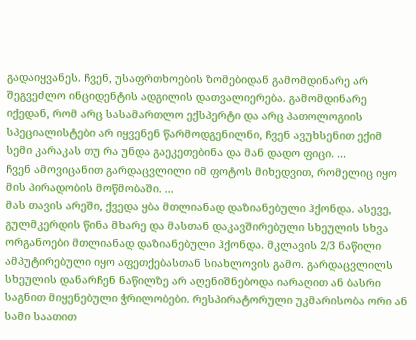გადაიყვანეს. ჩვენ, უსაფრთხოების ზომებიდან გამომდინარე არ შეგვეძლო ინციდენტის ადგილის დათვალიერება. გამომდინარე იქედან, რომ არც სასამართლო ექსპერტი და არც პათოლოგიის სპეციალისტები არ იყვენენ წარმოდგენილნი, ჩვენ ავუხსენით ექიმ სემი კარაკას თუ რა უნდა გაეკეთებინა და მან დადო ფიცი. ...
ჩვენ ამოვიცანით გარდაცვლილი იმ ფოტოს მიხედვით, რომელიც იყო მის პირადობის მოწმობაში. ...
მას თავის არეში, ქვედა ყბა მთლიანად დაზიანებული ჰქონდა. ასევე, გულმკერდის წინა მხარე და მასთან დაკავშირებული სხეულის სხვა ორგანოები მთლიანად დაზიანებული ჰქონდა. მკლავის 2/3 ნაწილი ამპუტირებული იყო აფეთქებასთან სიახლოვის გამო. გარდაცვლილს სხეულის დანარჩენ ნაწილზე არ აღენიშნებოდა იარაღით ან ბასრი საგნით მიყენებული ჭრილობები. რესპირატორული უკმარისობა ორი ან სამი საათით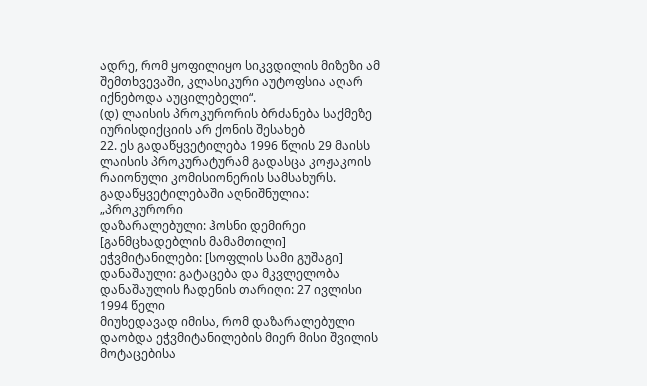ადრე, რომ ყოფილიყო სიკვდილის მიზეზი ამ შემთხვევაში, კლასიკური აუტოფსია აღარ იქნებოდა აუცილებელი“.
(დ) ლაისის პროკურორის ბრძანება საქმეზე იურისდიქციის არ ქონის შესახებ
22. ეს გადაწყვეტილება 1996 წლის 29 მაისს ლაისის პროკურატურამ გადასცა კოჟაკოის რაიონული კომისიონერის სამსახურს. გადაწყვეტილებაში აღნიშნულია:
„პროკურორი
დაზარალებული: ჰოსნი დემირეი [განმცხადებლის მამამთილი]
ეჭვმიტანილები: [სოფლის სამი გუშაგი]
დანაშაული: გატაცება და მკვლელობა
დანაშაულის ჩადენის თარიღი: 27 ივლისი 1994 წელი
მიუხედავად იმისა, რომ დაზარალებული დაობდა ეჭვმიტანილების მიერ მისი შვილის მოტაცებისა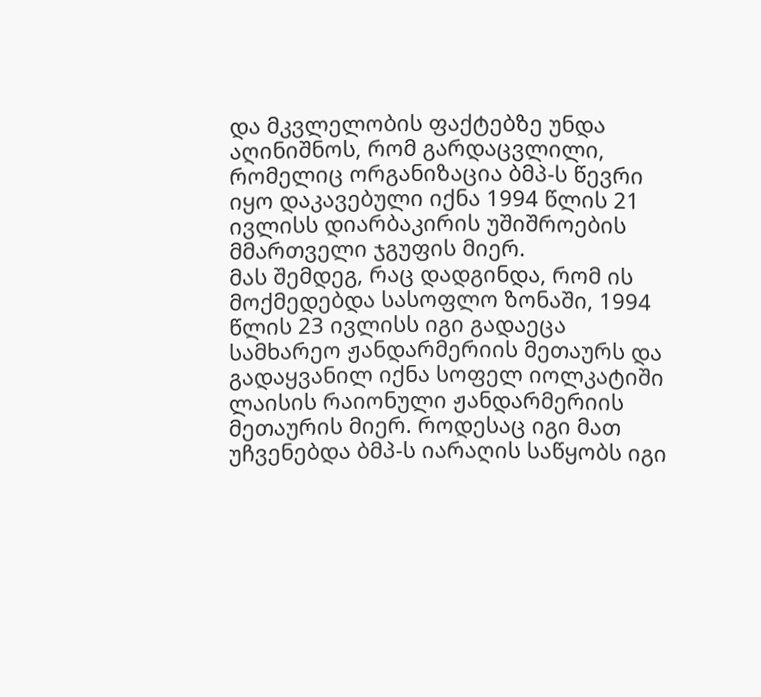და მკვლელობის ფაქტებზე უნდა აღინიშნოს, რომ გარდაცვლილი, რომელიც ორგანიზაცია ბმპ-ს წევრი იყო დაკავებული იქნა 1994 წლის 21 ივლისს დიარბაკირის უშიშროების მმართველი ჯგუფის მიერ.
მას შემდეგ, რაც დადგინდა, რომ ის მოქმედებდა სასოფლო ზონაში, 1994 წლის 23 ივლისს იგი გადაეცა სამხარეო ჟანდარმერიის მეთაურს და გადაყვანილ იქნა სოფელ იოლკატიში ლაისის რაიონული ჟანდარმერიის მეთაურის მიერ. როდესაც იგი მათ უჩვენებდა ბმპ-ს იარაღის საწყობს იგი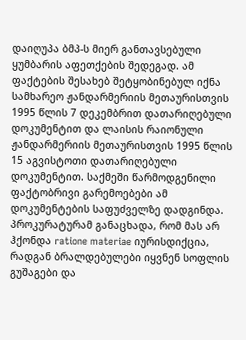დაიღუპა ბმპ-ს მიერ განთავსებული ყუმბარის აფეთქების შედეგად. ამ ფაქტების შესახებ შეტყობინებულ იქნა სამხარეო ჟანდარმერიის მეთაურისთვის 1995 წლის 7 დეკემბრით დათარიღებული დოკუმენტით და ლაისის რაიონული ჟანდარმერიის მეთაურისთვის 1995 წლის 15 აგვისტოთი დათარიღებული დოკუმენტით. საქმეში წარმოდგენილი ფაქტობრივი გარემოებები ამ დოკუმენტების საფუძველზე დადგინდა. პროკურატურამ განაცხადა, რომ მას არ ჰქონდა ratione materiae იურისდიქცია, რადგან ბრალდებულები იყვნენ სოფლის გუშაგები და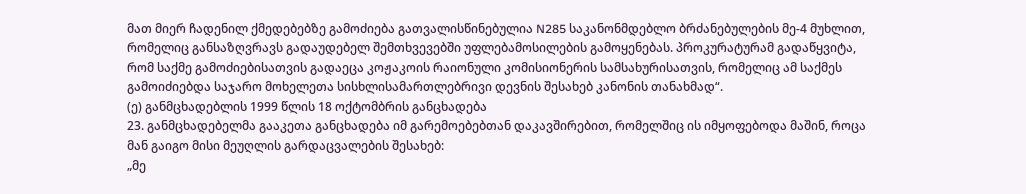მათ მიერ ჩადენილ ქმედებებზე გამოძიება გათვალისწინებულია N285 საკანონმდებლო ბრძანებულების მე-4 მუხლით, რომელიც განსაზღვრავს გადაუდებელ შემთხვევებში უფლებამოსილების გამოყენებას. პროკურატურამ გადაწყვიტა, რომ საქმე გამოძიებისათვის გადაეცა კოჟაკოის რაიონული კომისიონერის სამსახურისათვის, რომელიც ამ საქმეს გამოიძიებდა საჯარო მოხელეთა სისხლისამართლებრივი დევნის შესახებ კანონის თანახმად“.
(ე) განმცხადებლის 1999 წლის 18 ოქტომბრის განცხადება
23. განმცხადებელმა გააკეთა განცხადება იმ გარემოებებთან დაკავშირებით, რომელშიც ის იმყოფებოდა მაშინ, როცა მან გაიგო მისი მეუღლის გარდაცვალების შესახებ:
„მე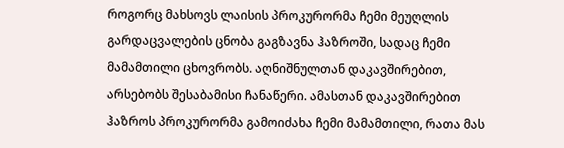როგორც მახსოვს ლაისის პროკურორმა ჩემი მეუღლის გარდაცვალების ცნობა გაგზავნა ჰაზროში, სადაც ჩემი მამამთილი ცხოვრობს. აღნიშნულთან დაკავშირებით, არსებობს შესაბამისი ჩანაწერი. ამასთან დაკავშირებით ჰაზროს პროკურორმა გამოიძახა ჩემი მამამთილი, რათა მას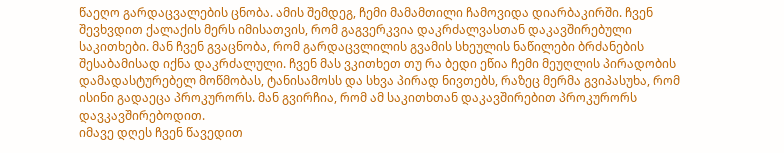წაეღო გარდაცვალების ცნობა. ამის შემდეგ, ჩემი მამამთილი ჩამოვიდა დიარბაკირში. ჩვენ შევხვდით ქალაქის მერს იმისათვის, რომ გაგვერკვია დაკრძალვასთან დაკავშირებული საკითხები. მან ჩვენ გვაცნობა, რომ გარდაცვლილის გვამის სხეულის ნაწილები ბრძანების შესაბამისად იქნა დაკრძალული. ჩვენ მას ვკითხეთ თუ რა ბედი ეწია ჩემი მეუღლის პირადობის დამადასტურებელ მოწმობას, ტანისამოსს და სხვა პირად ნივთებს, რაზეც მერმა გვიპასუხა, რომ ისინი გადაეცა პროკურორს. მან გვირჩია, რომ ამ საკითხთან დაკავშირებით პროკურორს დავკავშირებოდით.
იმავე დღეს ჩვენ წავედით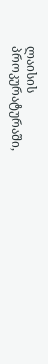ლაისის პროკურატურაში,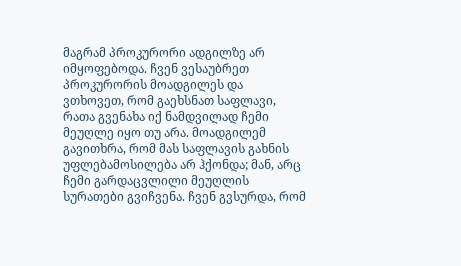მაგრამ პროკურორი ადგილზე არ იმყოფებოდა. ჩვენ ვესაუბრეთ პროკურორის მოადგილეს და ვთხოვეთ, რომ გაეხსნათ საფლავი, რათა გვენახა იქ ნამდვილად ჩემი მეუღლე იყო თუ არა. მოადგილემ გავითხრა, რომ მას საფლავის გახნის უფლებამოსილება არ ჰქონდა; მან, არც ჩემი გარდაცვლილი მეუღლის სურათები გვიჩვენა. ჩვენ გვსურდა, რომ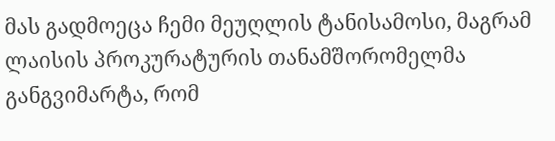მას გადმოეცა ჩემი მეუღლის ტანისამოსი, მაგრამ ლაისის პროკურატურის თანამშორომელმა განგვიმარტა, რომ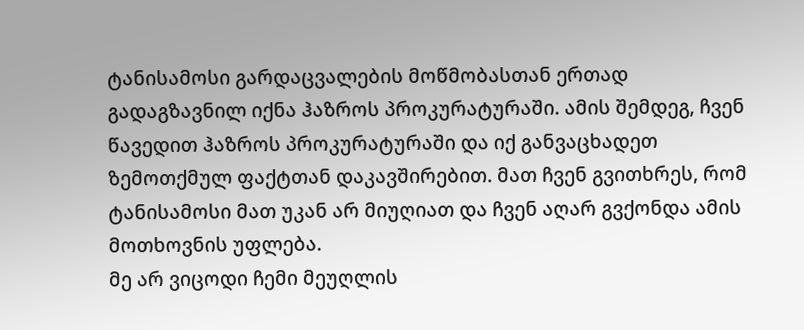ტანისამოსი გარდაცვალების მოწმობასთან ერთად გადაგზავნილ იქნა ჰაზროს პროკურატურაში. ამის შემდეგ, ჩვენ წავედით ჰაზროს პროკურატურაში და იქ განვაცხადეთ ზემოთქმულ ფაქტთან დაკავშირებით. მათ ჩვენ გვითხრეს, რომ ტანისამოსი მათ უკან არ მიუღიათ და ჩვენ აღარ გვქონდა ამის მოთხოვნის უფლება.
მე არ ვიცოდი ჩემი მეუღლის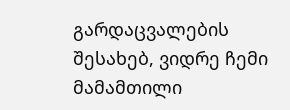გარდაცვალების შესახებ, ვიდრე ჩემი მამამთილი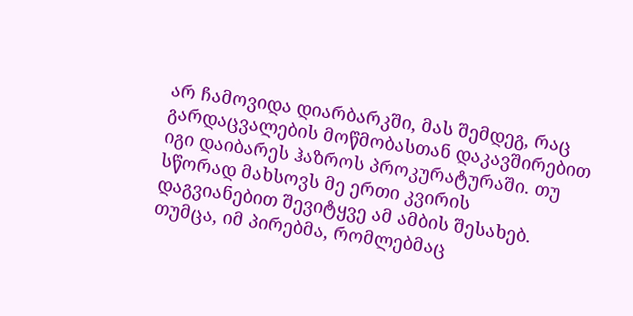არ ჩამოვიდა დიარბარკში, მას შემდეგ, რაც გარდაცვალების მოწმობასთან დაკავშირებით იგი დაიბარეს ჰაზროს პროკურატურაში. თუ სწორად მახსოვს მე ერთი კვირის დაგვიანებით შევიტყვე ამ ამბის შესახებ.
თუმცა, იმ პირებმა, რომლებმაც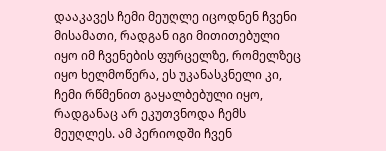დააკავეს ჩემი მეუღლე იცოდნენ ჩვენი მისამათი, რადგან იგი მითითებული იყო იმ ჩვენების ფურცელზე, რომელზეც იყო ხელმოწერა, ეს უკანასკნელი კი, ჩემი რწმენით გაყალბებული იყო, რადგანაც არ ეკუთვნოდა ჩემს მეუღლეს. ამ პერიოდში ჩვენ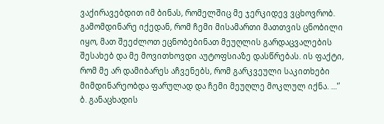ვაქირავებდით იმ ბინას, რომელშიც მე ჯერკიდევ ვცხოვრობ. გამომდინარე იქედან, რომ ჩემი მისამართი მათთვის ცნობილი იყო, მათ შეეძლოთ ეცნობებინათ მეუღლის გარდაცვალების შესახებ და მე მოვითხოვდი აუტოფსიაზე დასწრებას. ის ფაქტი, რომ მე არ დამიბარეს აჩვენებს, რომ გარკვეული საკითხები მიმდინარეობდა ფარულად და ჩემი მეუღლე მოკლულ იქნა. ...“
ბ. განაცხადის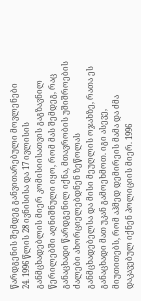წარდგენის შემდეგ განვითარებული მოვლენები
24. 1996 წლის 28 ივნისისა და 17 ივლისის განმცხადებლის მიერ კომისიისათვის გაგზავნილ წერილებში აღნიშნული იყო, რომ მას შემდეგ, რაც განაცხადი წარდგენილ იქნა, მთავრობის უშიშროების ძალები ახორციელებდნენ ზეწოლას განმცხადებელსა და მისი მეუღლის ოჯახზე, რათა ეს განაცხადი მათ უკან გამოეხმოთ. იგი ასევე, მიუთითებს, რომ აჰმედ დემირეის მამა და ძმა დაკავებულ იქნენ პოლიციის მიერ. 1996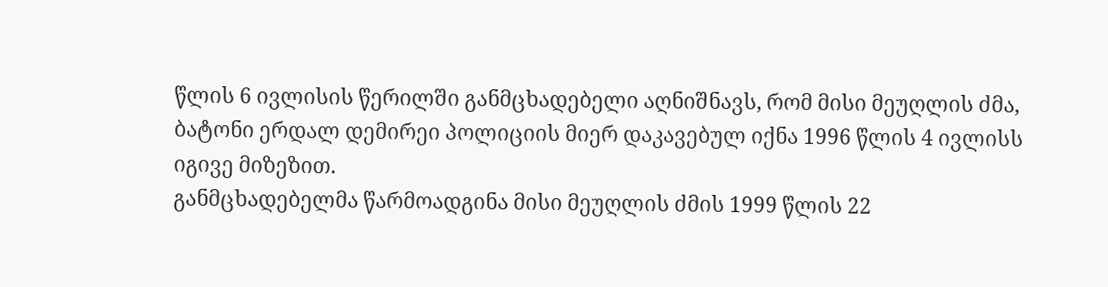წლის 6 ივლისის წერილში განმცხადებელი აღნიშნავს, რომ მისი მეუღლის ძმა, ბატონი ერდალ დემირეი პოლიციის მიერ დაკავებულ იქნა 1996 წლის 4 ივლისს იგივე მიზეზით.
განმცხადებელმა წარმოადგინა მისი მეუღლის ძმის 1999 წლის 22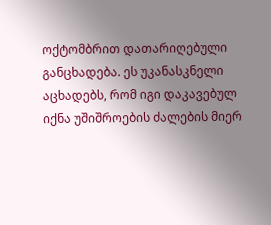ოქტომბრით დათარიღებული განცხადება. ეს უკანასკნელი აცხადებს, რომ იგი დაკავებულ იქნა უშიშროების ძალების მიერ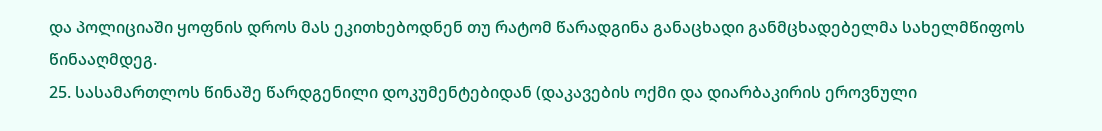და პოლიციაში ყოფნის დროს მას ეკითხებოდნენ თუ რატომ წარადგინა განაცხადი განმცხადებელმა სახელმწიფოს წინააღმდეგ.
25. სასამართლოს წინაშე წარდგენილი დოკუმენტებიდან (დაკავების ოქმი და დიარბაკირის ეროვნული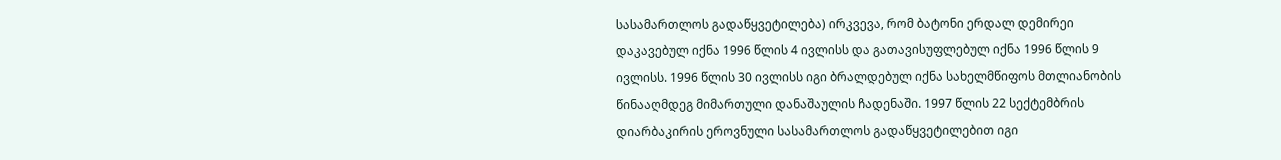სასამართლოს გადაწყვეტილება) ირკვევა, რომ ბატონი ერდალ დემირეი დაკავებულ იქნა 1996 წლის 4 ივლისს და გათავისუფლებულ იქნა 1996 წლის 9 ივლისს. 1996 წლის 30 ივლისს იგი ბრალდებულ იქნა სახელმწიფოს მთლიანობის წინააღმდეგ მიმართული დანაშაულის ჩადენაში. 1997 წლის 22 სექტემბრის დიარბაკირის ეროვნული სასამართლოს გადაწყვეტილებით იგი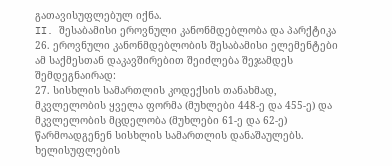გათავისუფლებულ იქნა.
II. შესაბამისი ეროვნული კანონმდებლობა და პარქტიკა
26. ეროვნული კანონმდებლობის შესაბამისი ელემენტები ამ საქმესთან დაკავშირებით შეიძლება შეჯამდეს შემდეგნაირად:
27. სისხლის სამართლის კოდექსის თანახმად, მკვლელობის ყველა ფორმა (მუხლები 448-ე და 455-ე) და მკვლელობის მცდელობა (მუხლები 61-ე და 62-ე) წარმოადგენენ სისხლის სამართლის დანაშაულებს. ხელისუფლების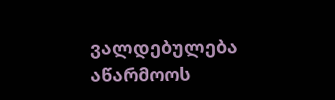ვალდებულება აწარმოოს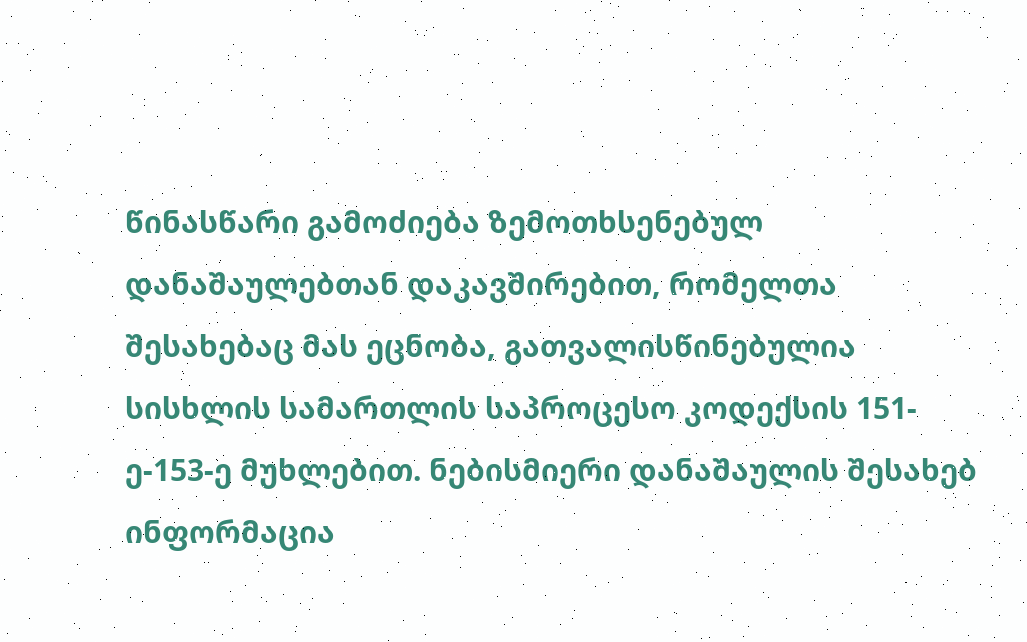წინასწარი გამოძიება ზემოთხსენებულ დანაშაულებთან დაკავშირებით, რომელთა შესახებაც მას ეცნობა, გათვალისწინებულია სისხლის სამართლის საპროცესო კოდექსის 151-ე-153-ე მუხლებით. ნებისმიერი დანაშაულის შესახებ ინფორმაცია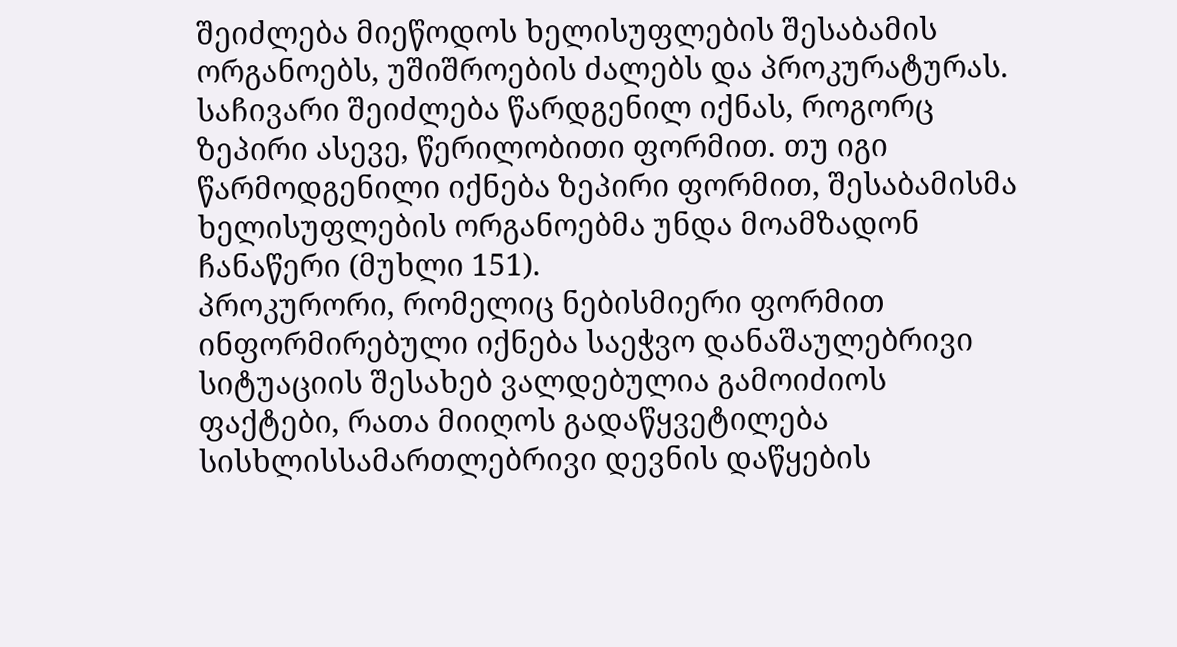შეიძლება მიეწოდოს ხელისუფლების შესაბამის ორგანოებს, უშიშროების ძალებს და პროკურატურას. საჩივარი შეიძლება წარდგენილ იქნას, როგორც ზეპირი ასევე, წერილობითი ფორმით. თუ იგი წარმოდგენილი იქნება ზეპირი ფორმით, შესაბამისმა ხელისუფლების ორგანოებმა უნდა მოამზადონ ჩანაწერი (მუხლი 151).
პროკურორი, რომელიც ნებისმიერი ფორმით ინფორმირებული იქნება საეჭვო დანაშაულებრივი სიტუაციის შესახებ ვალდებულია გამოიძიოს ფაქტები, რათა მიიღოს გადაწყვეტილება სისხლისსამართლებრივი დევნის დაწყების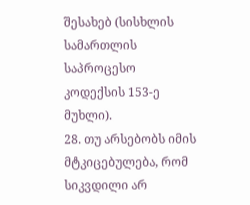შესახებ (სისხლის სამართლის საპროცესო კოდექსის 153-ე მუხლი).
28. თუ არსებობს იმის მტკიცებულება, რომ სიკვდილი არ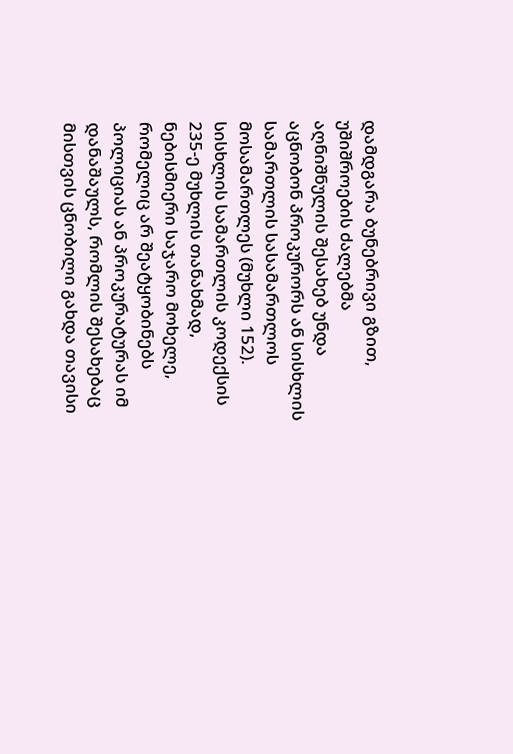დამდგარა ბუნებრივი გზით, უშიშროების ძალებმა აღნიშნულის შესახებ უნდა აცნობონ პროკურორს ან სისხლის სამართლის სასამართლოს მოსამართლეს (მუხლი 152). სისხლის სამართლის კოდექსის 235-ე მუხლის თანახმად, ნებისმიერი საჯარო მოხელე, რომელიც არ შეატყობინებს პოლიციას ან პროკურატურას იმ დანაშაულს, რომლის შესახებაც მისთვის ცნობილი გახდა თავისი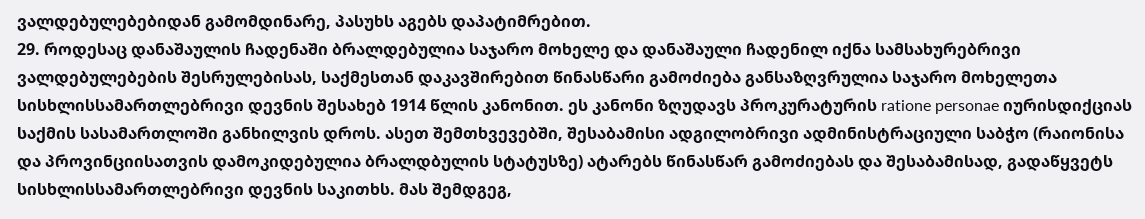ვალდებულებებიდან გამომდინარე, პასუხს აგებს დაპატიმრებით.
29. როდესაც დანაშაულის ჩადენაში ბრალდებულია საჯარო მოხელე და დანაშაული ჩადენილ იქნა სამსახურებრივი ვალდებულებების შესრულებისას, საქმესთან დაკავშირებით წინასწარი გამოძიება განსაზღვრულია საჯარო მოხელეთა სისხლისსამართლებრივი დევნის შესახებ 1914 წლის კანონით. ეს კანონი ზღუდავს პროკურატურის ratione personae იურისდიქციას საქმის სასამართლოში განხილვის დროს. ასეთ შემთხვევებში, შესაბამისი ადგილობრივი ადმინისტრაციული საბჭო (რაიონისა და პროვინციისათვის დამოკიდებულია ბრალდბულის სტატუსზე) ატარებს წინასწარ გამოძიებას და შესაბამისად, გადაწყვეტს სისხლისსამართლებრივი დევნის საკითხს. მას შემდგეგ,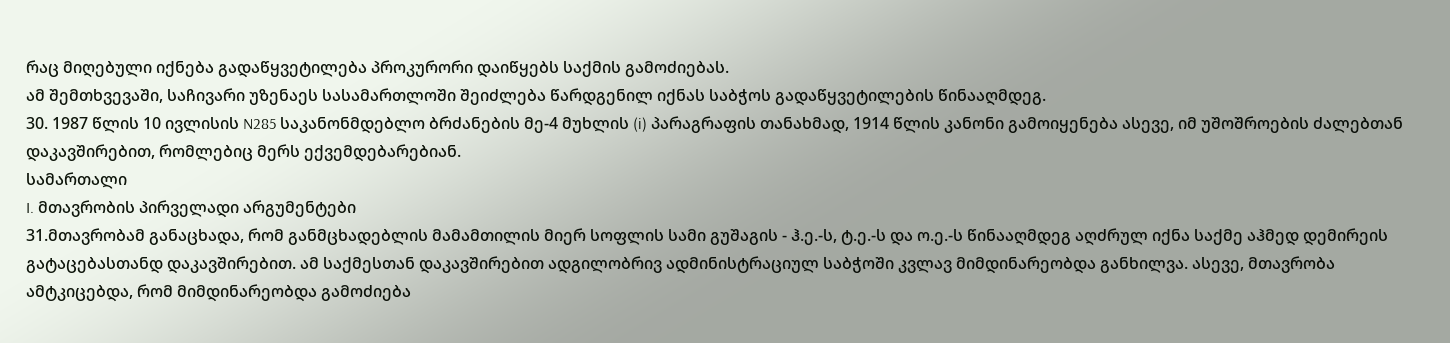რაც მიღებული იქნება გადაწყვეტილება პროკურორი დაიწყებს საქმის გამოძიებას.
ამ შემთხვევაში, საჩივარი უზენაეს სასამართლოში შეიძლება წარდგენილ იქნას საბჭოს გადაწყვეტილების წინააღმდეგ.
30. 1987 წლის 10 ივლისის N285 საკანონმდებლო ბრძანების მე-4 მუხლის (i) პარაგრაფის თანახმად, 1914 წლის კანონი გამოიყენება ასევე, იმ უშოშროების ძალებთან დაკავშირებით, რომლებიც მერს ექვემდებარებიან.
სამართალი
I. მთავრობის პირველადი არგუმენტები
31.მთავრობამ განაცხადა, რომ განმცხადებლის მამამთილის მიერ სოფლის სამი გუშაგის - ჰ.ე.-ს, ტ.ე.-ს და ო.ე.-ს წინააღმდეგ აღძრულ იქნა საქმე აჰმედ დემირეის გატაცებასთანდ დაკავშირებით. ამ საქმესთან დაკავშირებით ადგილობრივ ადმინისტრაციულ საბჭოში კვლავ მიმდინარეობდა განხილვა. ასევე, მთავრობა ამტკიცებდა, რომ მიმდინარეობდა გამოძიება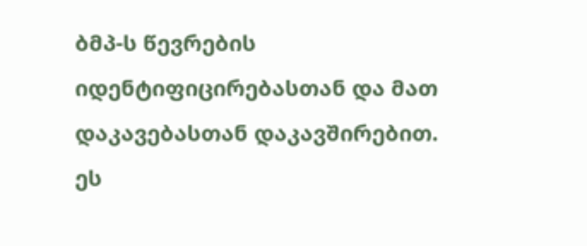ბმპ-ს წევრების იდენტიფიცირებასთან და მათ დაკავებასთან დაკავშირებით. ეს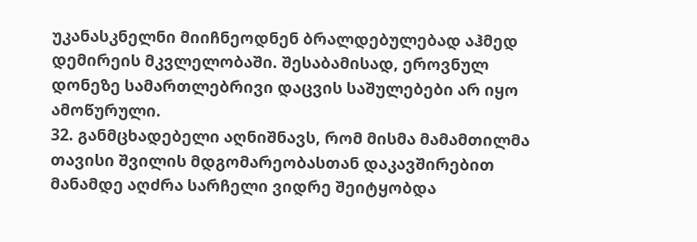უკანასკნელნი მიიჩნეოდნენ ბრალდებულებად აჰმედ დემირეის მკვლელობაში. შესაბამისად, ეროვნულ დონეზე სამართლებრივი დაცვის საშულებები არ იყო ამოწურული.
32. განმცხადებელი აღნიშნავს, რომ მისმა მამამთილმა თავისი შვილის მდგომარეობასთან დაკავშირებით მანამდე აღძრა სარჩელი ვიდრე შეიტყობდა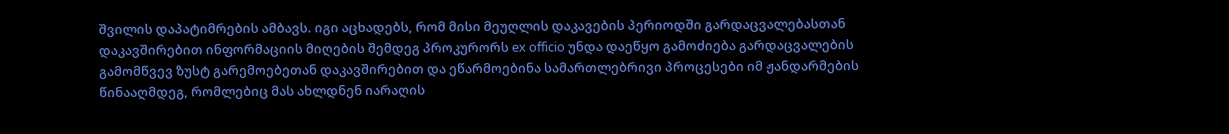შვილის დაპატიმრების ამბავს. იგი აცხადებს, რომ მისი მეუღლის დაკავების პერიოდში გარდაცვალებასთან დაკავშირებით ინფორმაციის მიღების შემდეგ პროკურორს ex officio უნდა დაეწყო გამოძიება გარდაცვალების გამომწვევ ზუსტ გარემოებეთან დაკავშირებით და ეწარმოებინა სამართლებრივი პროცესები იმ ჟანდარმების წინააღმდეგ, რომლებიც მას ახლდნენ იარაღის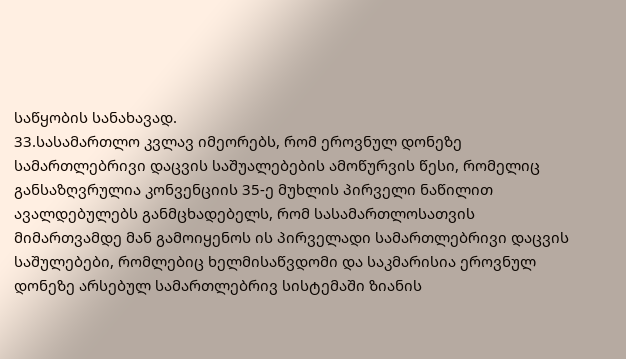საწყობის სანახავად.
33.სასამართლო კვლავ იმეორებს, რომ ეროვნულ დონეზე სამართლებრივი დაცვის საშუალებების ამოწურვის წესი, რომელიც განსაზღვრულია კონვენციის 35-ე მუხლის პირველი ნაწილით ავალდებულებს განმცხადებელს, რომ სასამართლოსათვის მიმართვამდე მან გამოიყენოს ის პირველადი სამართლებრივი დაცვის საშულებები, რომლებიც ხელმისაწვდომი და საკმარისია ეროვნულ დონეზე არსებულ სამართლებრივ სისტემაში ზიანის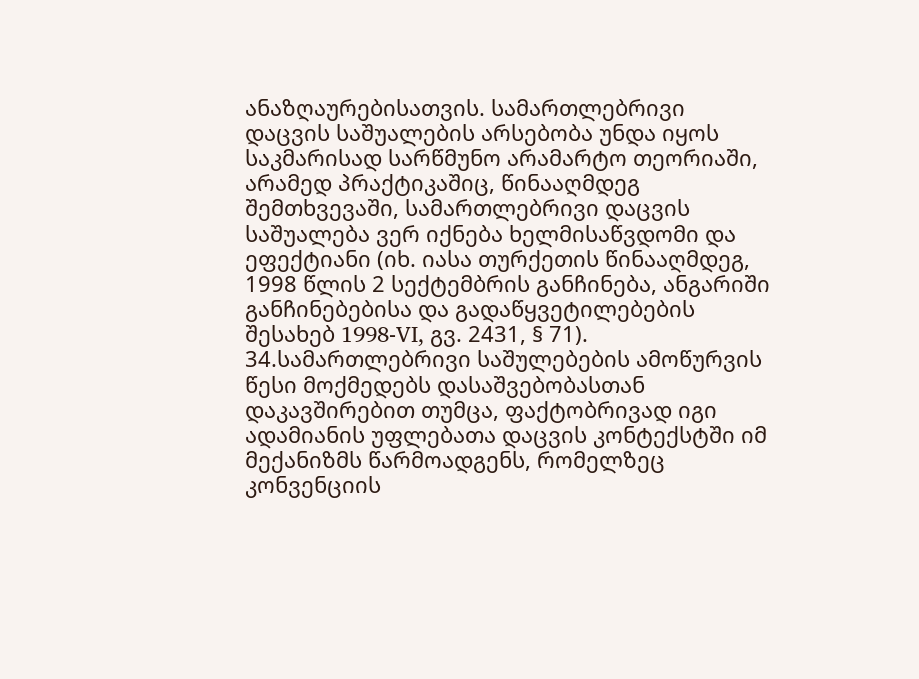ანაზღაურებისათვის. სამართლებრივი დაცვის საშუალების არსებობა უნდა იყოს საკმარისად სარწმუნო არამარტო თეორიაში, არამედ პრაქტიკაშიც, წინააღმდეგ შემთხვევაში, სამართლებრივი დაცვის საშუალება ვერ იქნება ხელმისაწვდომი და ეფექტიანი (იხ. იასა თურქეთის წინააღმდეგ, 1998 წლის 2 სექტემბრის განჩინება, ანგარიში განჩინებებისა და გადაწყვეტილებების შესახებ 1998-VI, გვ. 2431, § 71).
34.სამართლებრივი საშულებების ამოწურვის წესი მოქმედებს დასაშვებობასთან დაკავშირებით თუმცა, ფაქტობრივად იგი ადამიანის უფლებათა დაცვის კონტექსტში იმ მექანიზმს წარმოადგენს, რომელზეც კონვენციის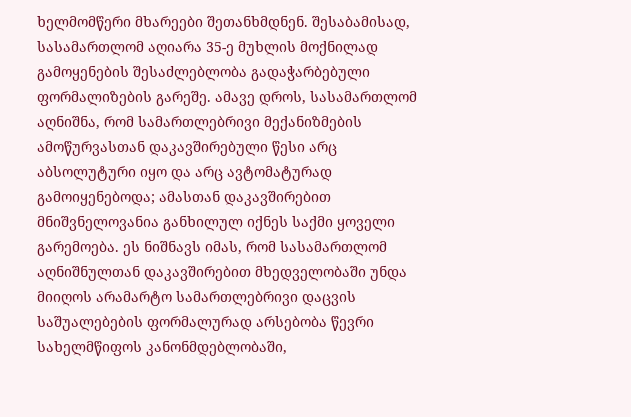ხელმომწერი მხარეები შეთანხმდნენ. შესაბამისად, სასამართლომ აღიარა 35-ე მუხლის მოქნილად გამოყენების შესაძლებლობა გადაჭარბებული ფორმალიზების გარეშე. ამავე დროს, სასამართლომ აღნიშნა, რომ სამართლებრივი მექანიზმების ამოწურვასთან დაკავშირებული წესი არც აბსოლუტური იყო და არც ავტომატურად გამოიყენებოდა; ამასთან დაკავშირებით მნიშვნელოვანია განხილულ იქნეს საქმი ყოველი გარემოება. ეს ნიშნავს იმას, რომ სასამართლომ აღნიშნულთან დაკავშირებით მხედველობაში უნდა მიიღოს არამარტო სამართლებრივი დაცვის საშუალებების ფორმალურად არსებობა წევრი სახელმწიფოს კანონმდებლობაში,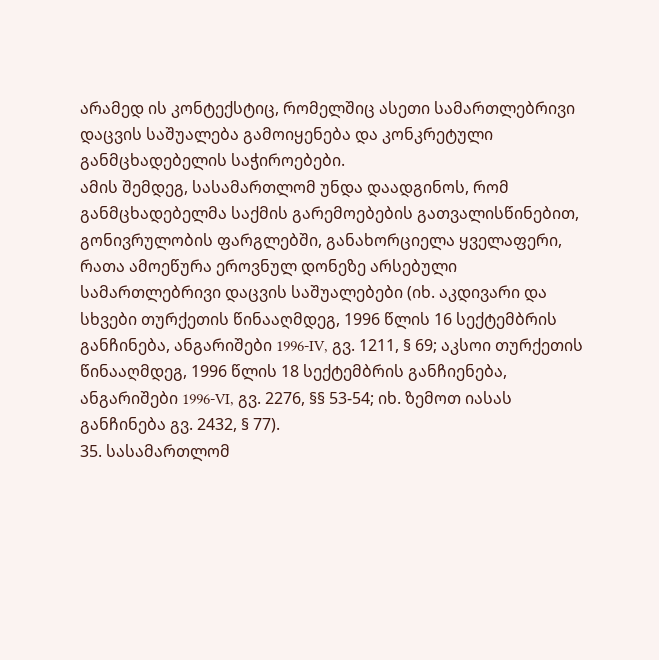არამედ ის კონტექსტიც, რომელშიც ასეთი სამართლებრივი დაცვის საშუალება გამოიყენება და კონკრეტული განმცხადებელის საჭიროებები.
ამის შემდეგ, სასამართლომ უნდა დაადგინოს, რომ განმცხადებელმა საქმის გარემოებების გათვალისწინებით, გონივრულობის ფარგლებში, განახორციელა ყველაფერი, რათა ამოეწურა ეროვნულ დონეზე არსებული სამართლებრივი დაცვის საშუალებები (იხ. აკდივარი და სხვები თურქეთის წინააღმდეგ, 1996 წლის 16 სექტემბრის განჩინება, ანგარიშები 1996-IV, გვ. 1211, § 69; აკსოი თურქეთის წინააღმდეგ, 1996 წლის 18 სექტემბრის განჩიენება, ანგარიშები 1996-VI, გვ. 2276, §§ 53-54; იხ. ზემოთ იასას განჩინება გვ. 2432, § 77).
35. სასამართლომ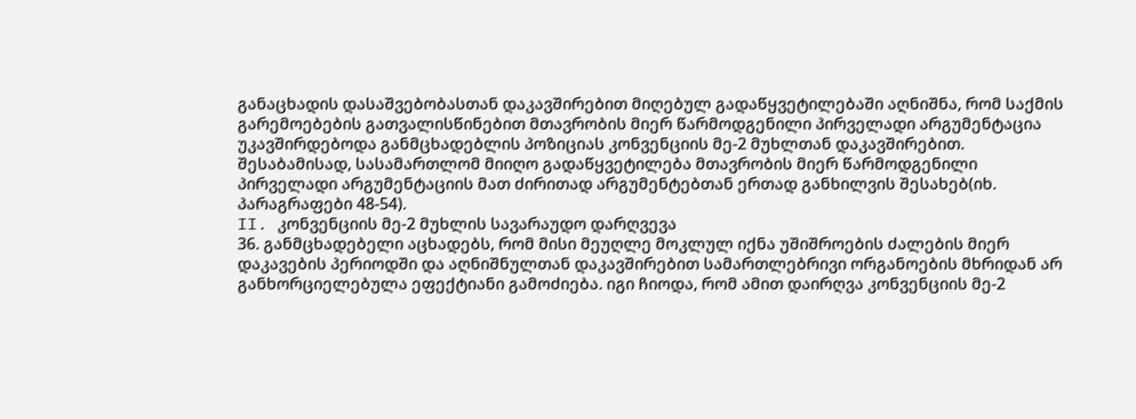განაცხადის დასაშვებობასთან დაკავშირებით მიღებულ გადაწყვეტილებაში აღნიშნა, რომ საქმის გარემოებების გათვალისწინებით მთავრობის მიერ წარმოდგენილი პირველადი არგუმენტაცია უკავშირდებოდა განმცხადებლის პოზიციას კონვენციის მე-2 მუხლთან დაკავშირებით. შესაბამისად, სასამართლომ მიიღო გადაწყვეტილება მთავრობის მიერ წარმოდგენილი პირველადი არგუმენტაციის მათ ძირითად არგუმენტებთან ერთად განხილვის შესახებ(იხ. პარაგრაფები 48-54).
II. კონვენციის მე-2 მუხლის სავარაუდო დარღვევა
36. განმცხადებელი აცხადებს, რომ მისი მეუღლე მოკლულ იქნა უშიშროების ძალების მიერ დაკავების პერიოდში და აღნიშნულთან დაკავშირებით სამართლებრივი ორგანოების მხრიდან არ განხორციელებულა ეფექტიანი გამოძიება. იგი ჩიოდა, რომ ამით დაირღვა კონვენციის მე-2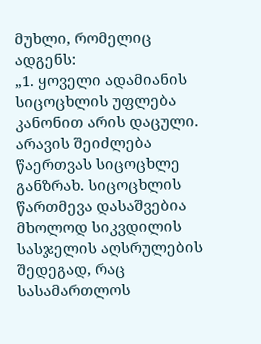მუხლი, რომელიც ადგენს:
„1. ყოველი ადამიანის სიცოცხლის უფლება კანონით არის დაცული. არავის შეიძლება წაერთვას სიცოცხლე განზრახ. სიცოცხლის წართმევა დასაშვებია მხოლოდ სიკვდილის სასჯელის აღსრულების შედეგად, რაც სასამართლოს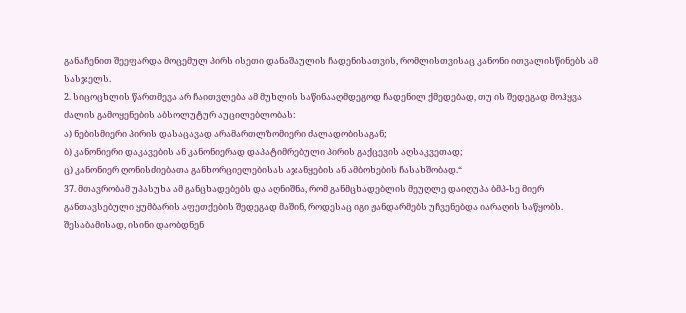განაჩენით შეეფარდა მოცემულ პირს ისეთი დანაშაულის ჩადენისათვის, რომლისთვისაც კანონი ითვალისწინებს ამ სასჯელს.
2. სიცოცხლის წართმევა არ ჩაითვლება ამ მუხლის საწინააღმდეგოდ ჩადენილ ქმედებად, თუ ის შედეგად მოჰყვა ძალის გამოყენების აბსოლუტურ აუცილებლობას:
ა) ნებისმიერი პირის დასაცავად არამართლზომიერი ძალადობისაგან;
ბ) კანონიერი დაკავების ან კანონიერად დაპატიმრებული პირის გაქცევის აღსაკვეთად;
ც) კანონიერ ღონისძიებათა განხორციელებისას აჯანყების ან ამბოხების ჩასახშობად.“
37. მთავრობამ უპასუხა ამ განცხადებებს და აღნიშნა, რომ განმცხადებლის მეუღლე დაიღუპა ბმპ-სე მიერ განთავსებული ყუმბარის აფეთქების შედეგად მაშინ, როდესაც იგი ჟანდარმებს უჩვენებდა იარაღის საწყობს. შესაბამისად, ისინი დაობდნენ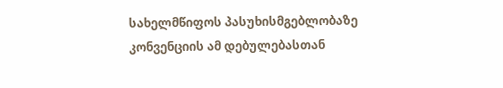სახელმწიფოს პასუხისმგებლობაზე კონვენციის ამ დებულებასთან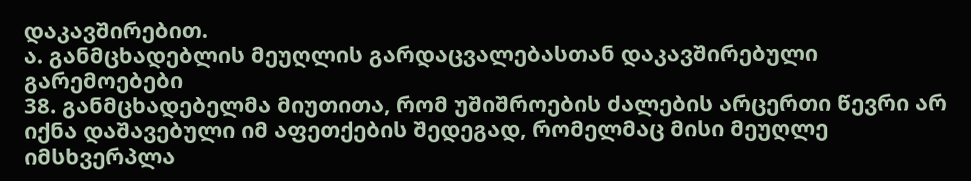დაკავშირებით.
ა. განმცხადებლის მეუღლის გარდაცვალებასთან დაკავშირებული გარემოებები
38. განმცხადებელმა მიუთითა, რომ უშიშროების ძალების არცერთი წევრი არ იქნა დაშავებული იმ აფეთქების შედეგად, რომელმაც მისი მეუღლე იმსხვერპლა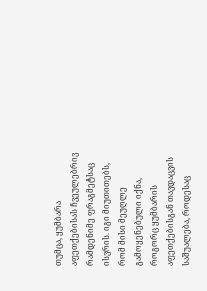თუმცა, ყუმბარა აფეთქებისას ჩვეულებრივ რამდენიმე ფრაგმეტსაც ისვრის. იგი მიუთითებს, რომ მისი მეუღლე გამოყენებული იქნა, როგორც ყუმბარის აფეთქებისგან თავდაცვის საშუალება, როდესაც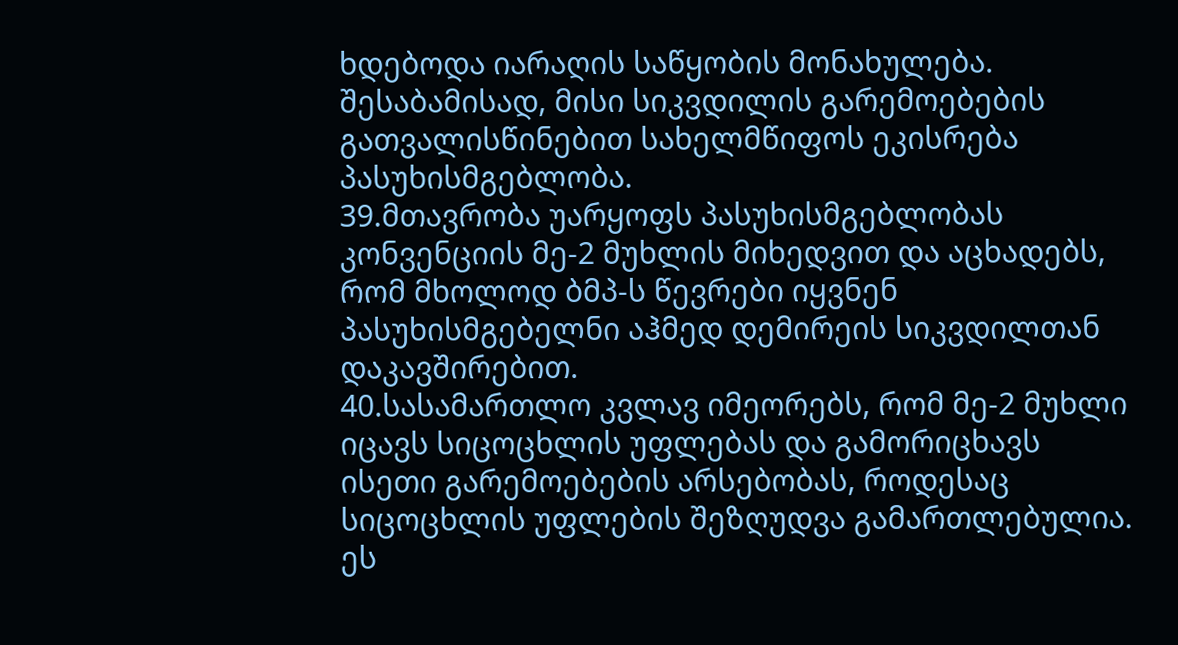ხდებოდა იარაღის საწყობის მონახულება. შესაბამისად, მისი სიკვდილის გარემოებების გათვალისწინებით სახელმწიფოს ეკისრება პასუხისმგებლობა.
39.მთავრობა უარყოფს პასუხისმგებლობას კონვენციის მე-2 მუხლის მიხედვით და აცხადებს, რომ მხოლოდ ბმპ-ს წევრები იყვნენ პასუხისმგებელნი აჰმედ დემირეის სიკვდილთან დაკავშირებით.
40.სასამართლო კვლავ იმეორებს, რომ მე-2 მუხლი იცავს სიცოცხლის უფლებას და გამორიცხავს ისეთი გარემოებების არსებობას, როდესაც სიცოცხლის უფლების შეზღუდვა გამართლებულია. ეს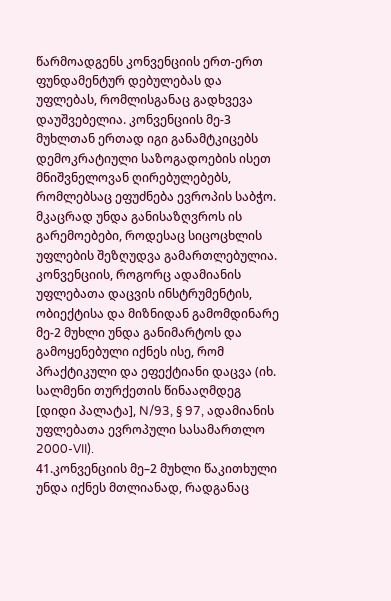წარმოადგენს კონვენციის ერთ-ერთ ფუნდამენტურ დებულებას და უფლებას, რომლისგანაც გადხვევა დაუშვებელია. კონვენციის მე-3 მუხლთან ერთად იგი განამტკიცებს დემოკრატიული საზოგადოების ისეთ მნიშვნელოვან ღირებულებებს, რომლებსაც ეფუძნება ევროპის საბჭო. მკაცრად უნდა განისაზღვროს ის გარემოებები, როდესაც სიცოცხლის უფლების შეზღუდვა გამართლებულია. კონვენციის, როგორც ადამიანის უფლებათა დაცვის ინსტრუმენტის, ობიექტისა და მიზნიდან გამომდინარე მე-2 მუხლი უნდა განიმარტოს და გამოყენებული იქნეს ისე, რომ პრაქტიკული და ეფექტიანი დაცვა (იხ. სალმენი თურქეთის წინააღმდეგ [დიდი პალატა], N/93, § 97, ადამიანის უფლებათა ევროპული სასამართლო 2000-VII).
41.კონვენციის მე–2 მუხლი წაკითხული უნდა იქნეს მთლიანად, რადგანაც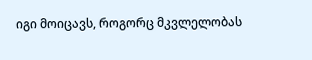იგი მოიცავს, როგორც მკვლელობას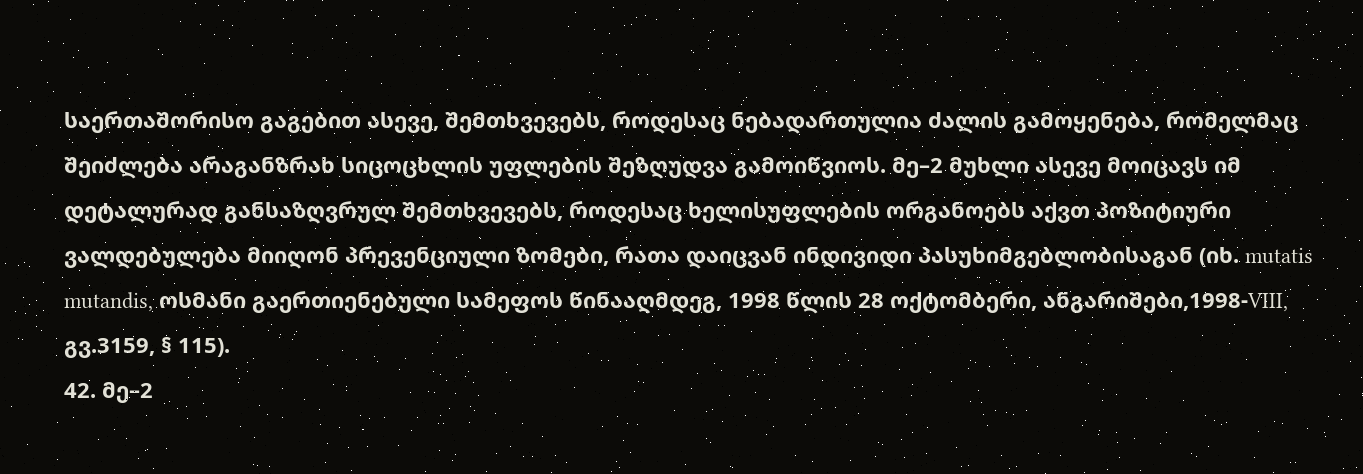საერთაშორისო გაგებით ასევე, შემთხვევებს, როდესაც ნებადართულია ძალის გამოყენება, რომელმაც შეიძლება არაგანზრახ სიცოცხლის უფლების შეზღუდვა გამოიწვიოს. მე–2 მუხლი ასევე მოიცავს იმ დეტალურად განსაზღვრულ შემთხვევებს, როდესაც ხელისუფლების ორგანოებს აქვთ პოზიტიური ვალდებულება მიიღონ პრევენციული ზომები, რათა დაიცვან ინდივიდი პასუხიმგებლობისაგან (იხ. mutatis mutandis, ოსმანი გაერთიენებული სამეფოს წინააღმდეგ, 1998 წლის 28 ოქტომბერი, ანგარიშები,1998-VIII, გვ.3159, § 115).
42. მე–2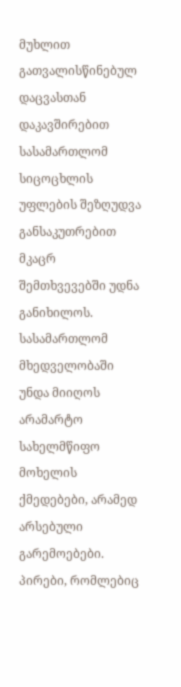მუხლით გათვალისწინებულ დაცვასთან დაკავშირებით სასამართლომ სიცოცხლის უფლების შეზღუდვა განსაკუთრებით მკაცრ შემთხვევებში უდნა განიხილოს. სასამართლომ მხედველობაში უნდა მიიღოს არამარტო სახელმწიფო მოხელის ქმედებები, არამედ არსებული გარემოებები. პირები, რომლებიც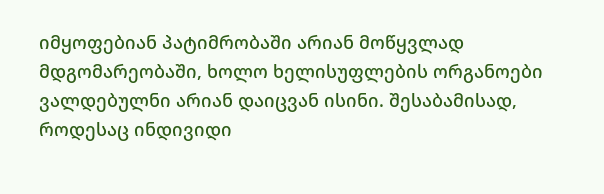იმყოფებიან პატიმრობაში არიან მოწყვლად მდგომარეობაში, ხოლო ხელისუფლების ორგანოები ვალდებულნი არიან დაიცვან ისინი. შესაბამისად, როდესაც ინდივიდი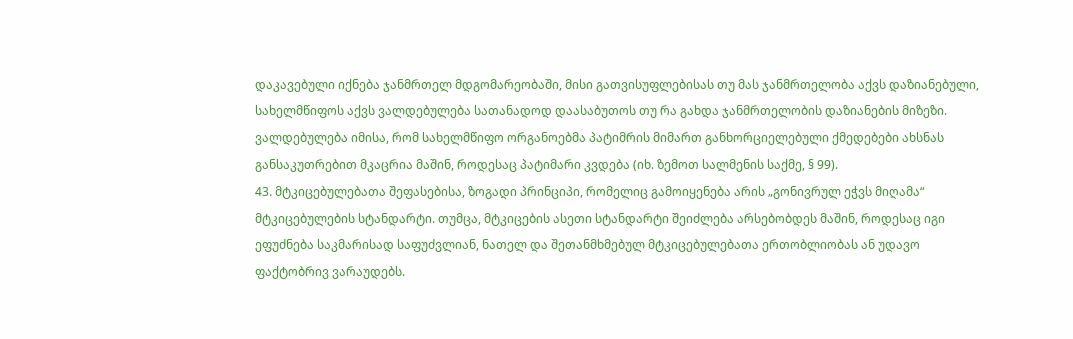დაკავებული იქნება ჯანმრთელ მდგომარეობაში, მისი გათვისუფლებისას თუ მას ჯანმრთელობა აქვს დაზიანებული, სახელმწიფოს აქვს ვალდებულება სათანადოდ დაასაბუთოს თუ რა გახდა ჯანმრთელობის დაზიანების მიზეზი. ვალდებულება იმისა, რომ სახელმწიფო ორგანოებმა პატიმრის მიმართ განხორციელებული ქმედებები ახსნას განსაკუთრებით მკაცრია მაშინ, როდესაც პატიმარი კვდება (იხ. ზემოთ სალმენის საქმე, § 99).
43. მტკიცებულებათა შეფასებისა, ზოგადი პრინციპი, რომელიც გამოიყენება არის „გონივრულ ეჭვს მიღამა“ მტკიცებულების სტანდარტი. თუმცა, მტკიცების ასეთი სტანდარტი შეიძლება არსებობდეს მაშინ, როდესაც იგი ეფუძნება საკმარისად საფუძვლიან, ნათელ და შეთანმხმებულ მტკიცებულებათა ერთობლიობას ან უდავო ფაქტობრივ ვარაუდებს.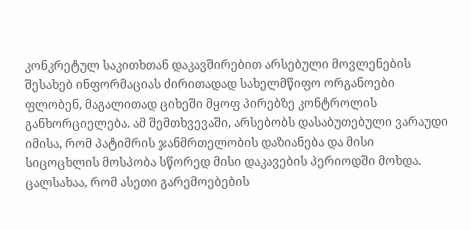კონკრეტულ საკითხთან დაკავშირებით არსებული მოვლენების შესახებ ინფორმაციას ძირითადად სახელმწიფო ორგანოები ფლობენ, მაგალითად ციხეში მყოფ პირებზე კონტროლის განხორციელება. ამ შემთხვევაში, არსებობს დასაბუთებული ვარაუდი იმისა, რომ პატიმრის ჯანმრთელობის დაზიანება და მისი სიცოცხლის მოსპობა სწორედ მისი დაკავების პერიოდში მოხდა. ცალსახაა, რომ ასეთი გარემოებების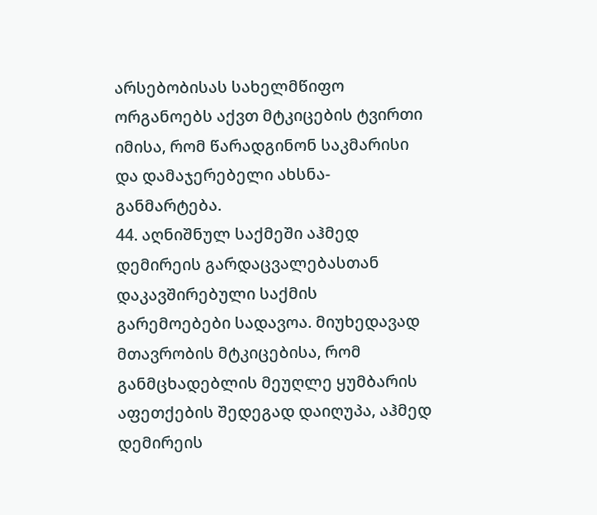არსებობისას სახელმწიფო ორგანოებს აქვთ მტკიცების ტვირთი იმისა, რომ წარადგინონ საკმარისი და დამაჯერებელი ახსნა-განმარტება.
44. აღნიშნულ საქმეში აჰმედ დემირეის გარდაცვალებასთან დაკავშირებული საქმის გარემოებები სადავოა. მიუხედავად მთავრობის მტკიცებისა, რომ განმცხადებლის მეუღლე ყუმბარის აფეთქების შედეგად დაიღუპა, აჰმედ დემირეის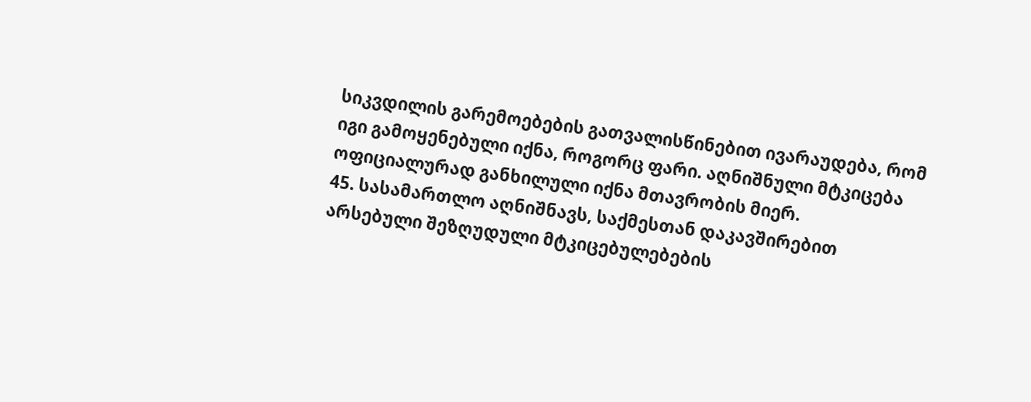სიკვდილის გარემოებების გათვალისწინებით ივარაუდება, რომ იგი გამოყენებული იქნა, როგორც ფარი. აღნიშნული მტკიცება ოფიციალურად განხილული იქნა მთავრობის მიერ.
45. სასამართლო აღნიშნავს, საქმესთან დაკავშირებით არსებული შეზღუდული მტკიცებულებების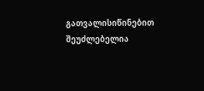გათვალისიწინებით შეუძლებელია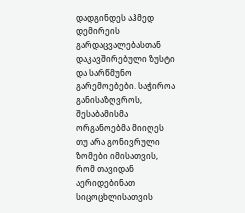დადგინდეს აჰმედ დემირეის გარდაცვალებასთან დაკავშირებული ზუსტი და სარწმუნო გარემოებები. საჭიროა განისაზღვროს, შესაბამისმა ორგანოებმა მიიღეს თუ არა გონივრული ზომები იმისათვის, რომ თავიდან აერიდებინათ სიცოცხლისათვის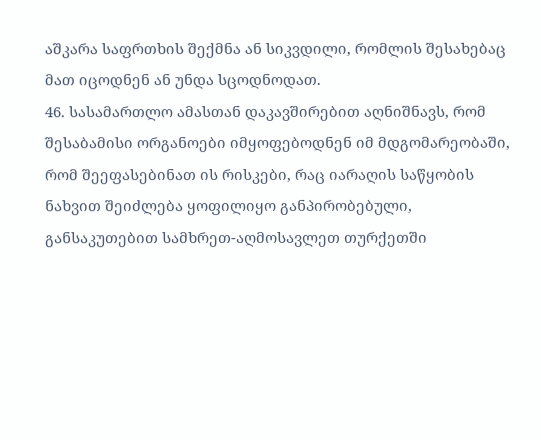აშკარა საფრთხის შექმნა ან სიკვდილი, რომლის შესახებაც მათ იცოდნენ ან უნდა სცოდნოდათ.
46. სასამართლო ამასთან დაკავშირებით აღნიშნავს, რომ შესაბამისი ორგანოები იმყოფებოდნენ იმ მდგომარეობაში, რომ შეეფასებინათ ის რისკები, რაც იარაღის საწყობის ნახვით შეიძლება ყოფილიყო განპირობებული, განსაკუთებით სამხრეთ-აღმოსავლეთ თურქეთში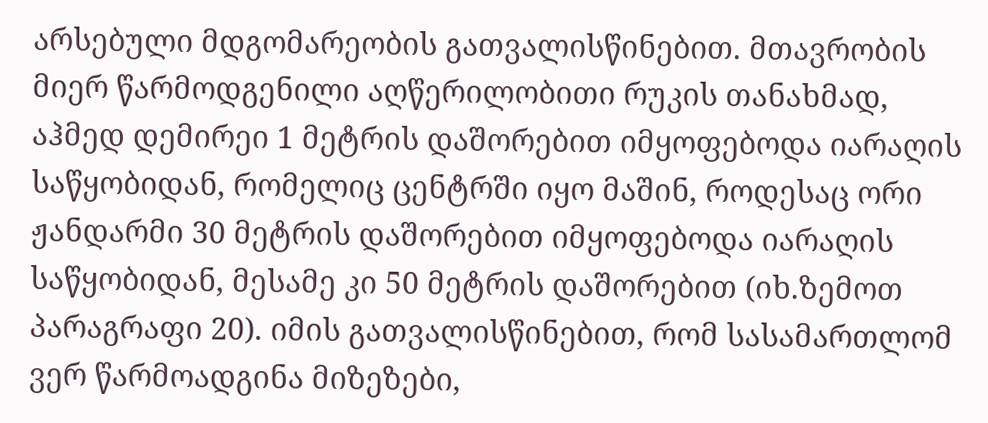არსებული მდგომარეობის გათვალისწინებით. მთავრობის მიერ წარმოდგენილი აღწერილობითი რუკის თანახმად, აჰმედ დემირეი 1 მეტრის დაშორებით იმყოფებოდა იარაღის საწყობიდან, რომელიც ცენტრში იყო მაშინ, როდესაც ორი ჟანდარმი 30 მეტრის დაშორებით იმყოფებოდა იარაღის საწყობიდან, მესამე კი 50 მეტრის დაშორებით (იხ.ზემოთ პარაგრაფი 20). იმის გათვალისწინებით, რომ სასამართლომ ვერ წარმოადგინა მიზეზები,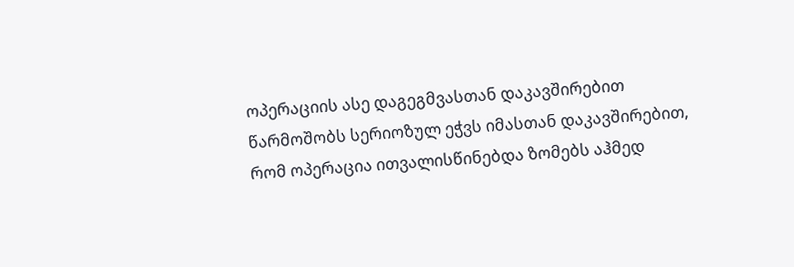ოპერაციის ასე დაგეგმვასთან დაკავშირებით წარმოშობს სერიოზულ ეჭვს იმასთან დაკავშირებით, რომ ოპერაცია ითვალისწინებდა ზომებს აჰმედ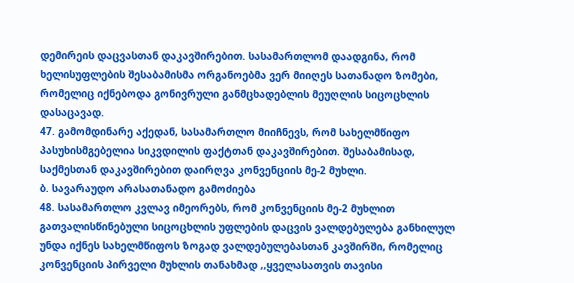დემირეის დაცვასთან დაკავშირებით. სასამართლომ დაადგინა, რომ ხელისუფლების შესაბამისმა ორგანოებმა ვერ მიიღეს სათანადო ზომები, რომელიც იქნებოდა გონივრული განმცხადებლის მეუღლის სიცოცხლის დასაცავად.
47. გამომდინარე აქედან, სასამართლო მიიჩნევს, რომ სახელმწიფო პასუხისმგებელია სიკვდილის ფაქტთან დაკავშირებით. შესაბამისად, საქმესთან დაკავშირებით დაირღვა კონვენციის მე-2 მუხლი.
ბ. სავარაუდო არასათანადო გამოძიება
48. სასამართლო კვლავ იმეორებს, რომ კონვენციის მე-2 მუხლით გათვალისწინებული სიცოცხლის უფლების დაცვის ვალდებულება განხილულ უნდა იქნეს სახელმწიფოს ზოგად ვალდებულებასთან კავშირში, რომელიც კონვენციის პირველი მუხლის თანახმად ,,ყველასათვის თავისი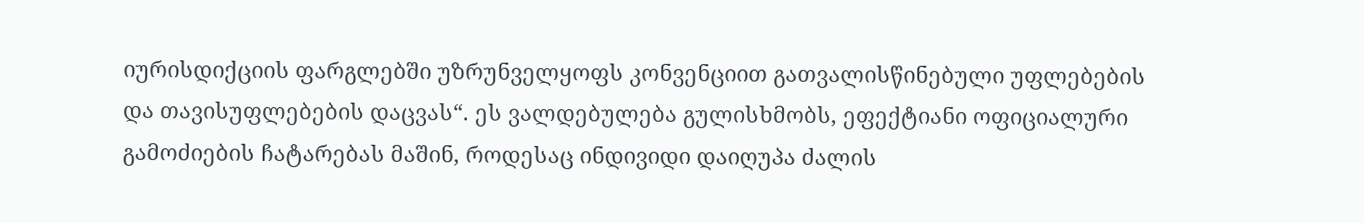იურისდიქციის ფარგლებში უზრუნველყოფს კონვენციით გათვალისწინებული უფლებების და თავისუფლებების დაცვას“. ეს ვალდებულება გულისხმობს, ეფექტიანი ოფიციალური გამოძიების ჩატარებას მაშინ, როდესაც ინდივიდი დაიღუპა ძალის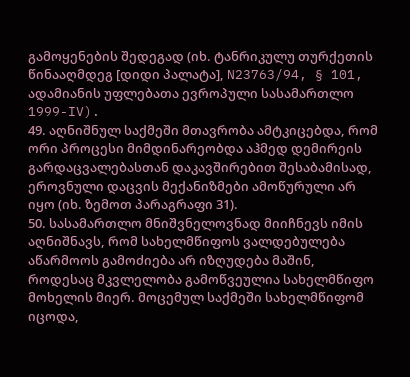გამოყენების შედეგად (იხ. ტანრიკულუ თურქეთის წინააღმდეგ [დიდი პალატა], N23763/94, § 101, ადამიანის უფლებათა ევროპული სასამართლო 1999-IV).
49. აღნიშნულ საქმეში მთავრობა ამტკიცებდა, რომ ორი პროცესი მიმდინარეობდა აჰმედ დემირეის გარდაცვალებასთან დაკავშირებით შესაბამისად, ეროვნული დაცვის მექანიზმები ამოწურული არ იყო (იხ. ზემოთ პარაგრაფი 31).
50. სასამართლო მნიშვნელოვნად მიიჩნევს იმის აღნიშნავს, რომ სახელმწიფოს ვალდებულება აწარმოოს გამოძიება არ იზღუდება მაშინ, როდესაც მკვლელობა გამოწვეულია სახელმწიფო მოხელის მიერ. მოცემულ საქმეში სახელმწიფომ იცოდა,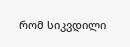რომ სიკვდილი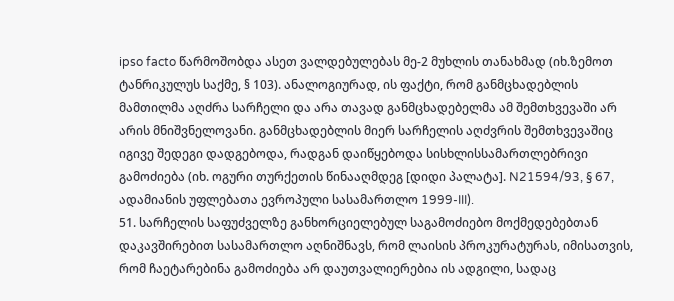ipso facto წარმოშობდა ასეთ ვალდებულებას მე-2 მუხლის თანახმად (იხ.ზემოთ ტანრიკულუს საქმე, § 103). ანალოგიურად, ის ფაქტი, რომ განმცხადებლის მამთილმა აღძრა სარჩელი და არა თავად განმცხადებელმა ამ შემთხვევაში არ არის მნიშვნელოვანი. განმცხადებლის მიერ სარჩელის აღძვრის შემთხვევაშიც იგივე შედეგი დადგებოდა, რადგან დაიწყებოდა სისხლისსამართლებრივი გამოძიება (იხ. ოგური თურქეთის წინააღმდეგ [დიდი პალატა]. N21594/93, § 67, ადამიანის უფლებათა ევროპული სასამართლო 1999-III).
51. სარჩელის საფუძველზე განხორციელებულ საგამოძიებო მოქმედებებთან დაკავშირებით სასამართლო აღნიშნავს, რომ ლაისის პროკურატურას, იმისათვის, რომ ჩაეტარებინა გამოძიება არ დაუთვალიერებია ის ადგილი, სადაც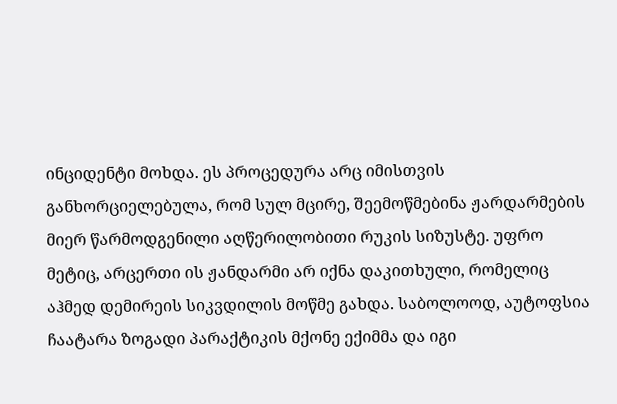ინციდენტი მოხდა. ეს პროცედურა არც იმისთვის განხორციელებულა, რომ სულ მცირე, შეემოწმებინა ჟარდარმების მიერ წარმოდგენილი აღწერილობითი რუკის სიზუსტე. უფრო მეტიც, არცერთი ის ჟანდარმი არ იქნა დაკითხული, რომელიც აჰმედ დემირეის სიკვდილის მოწმე გახდა. საბოლოოდ, აუტოფსია ჩაატარა ზოგადი პარაქტიკის მქონე ექიმმა და იგი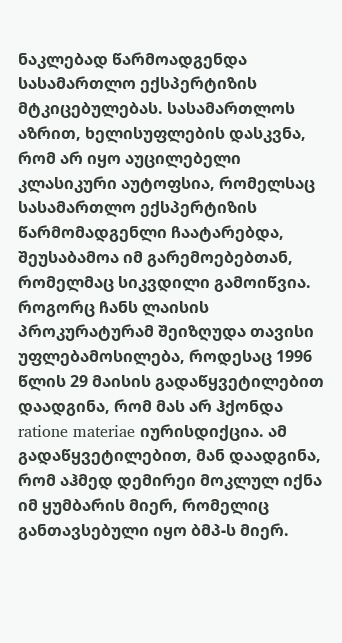ნაკლებად წარმოადგენდა სასამართლო ექსპერტიზის მტკიცებულებას. სასამართლოს აზრით, ხელისუფლების დასკვნა, რომ არ იყო აუცილებელი კლასიკური აუტოფსია, რომელსაც სასამართლო ექსპერტიზის წარმომადგენლი ჩაატარებდა, შეუსაბამოა იმ გარემოებებთან, რომელმაც სიკვდილი გამოიწვია. როგორც ჩანს ლაისის პროკურატურამ შეიზღუდა თავისი უფლებამოსილება, როდესაც 1996 წლის 29 მაისის გადაწყვეტილებით დაადგინა, რომ მას არ ჰქონდა ratione materiae იურისდიქცია. ამ გადაწყვეტილებით, მან დაადგინა, რომ აჰმედ დემირეი მოკლულ იქნა იმ ყუმბარის მიერ, რომელიც განთავსებული იყო ბმპ-ს მიერ.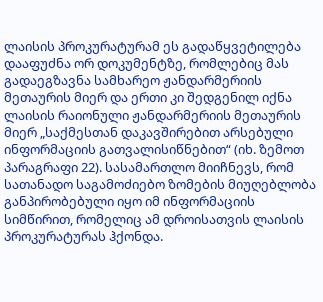ლაისის პროკურატურამ ეს გადაწყვეტილება დააფუძნა ორ დოკუმენტზე, რომლებიც მას გადაეგზავნა სამხარეო ჟანდარმერიის მეთაურის მიერ და ერთი კი შედგენილ იქნა ლაისის რაიონული ჟანდარმერიის მეთაურის მიერ „საქმესთან დაკავშირებით არსებული ინფორმაციის გათვალისიწნებით“ (იხ. ზემოთ პარაგრაფი 22). სასამართლო მიიჩნევს, რომ სათანადო საგამოძიებო ზომების მიუღებლობა განპირობებული იყო იმ ინფორმაციის სიმწირით, რომელიც ამ დროისათვის ლაისის პროკურატურას ჰქონდა.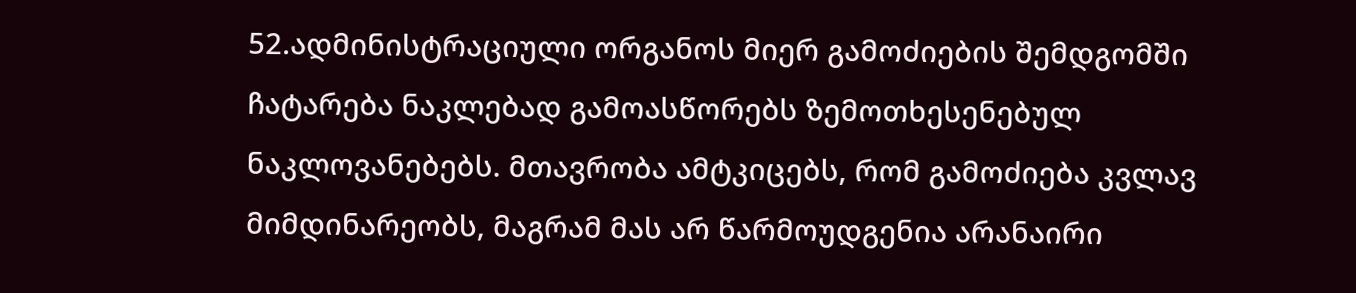52.ადმინისტრაციული ორგანოს მიერ გამოძიების შემდგომში ჩატარება ნაკლებად გამოასწორებს ზემოთხესენებულ ნაკლოვანებებს. მთავრობა ამტკიცებს, რომ გამოძიება კვლავ მიმდინარეობს, მაგრამ მას არ წარმოუდგენია არანაირი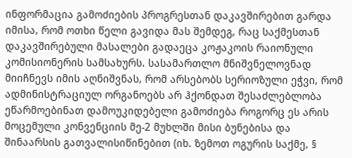ინფორმაცია გამოძიების პროგრესთან დაკავშირებით გარდა იმისა, რომ ოთხი წელი გავიდა მას შემდეგ, რაც საქმესთან დაკავშირებული მასალები გადაეცა კოჟაკოის რაიონული კომისიონერის სამსახურს. სასამართლო მნიშვნელოვნად მიიჩნევს იმის აღნიშვნას, რომ არსებობს სერიოზული ეჭვი, რომ ადმინისტრაციულ ორგანოებს არ ჰქონდათ შესაძლებლობა ეწარმოებინათ დამოუკიდებელი გამოძიება როგორც ეს არის მოცემული კონვენციის მე-2 მუხლში მისი ბუნებისა და შინაარსის გათვალისიწინებით (იხ. ზემოთ ოგურის საქმე, §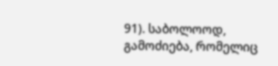91). საბოლოოდ, გამოძიება, რომელიც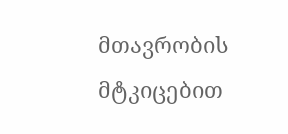მთავრობის მტკიცებით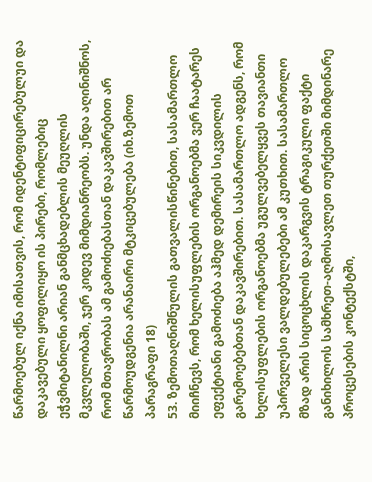წარმოებულ იქნა იმისათვის, რომ იდენტიფიცირებულუი და დაკავებული ყოფილიყო ის პირები, რომლებიც ეჭვმიტანილნი არიან განმცხადებლის მეუღლის მკვლელობაში, ჯერ კიდევ მიმდიანრეობს. უნდა აღინიშნოს, რომ მთავრობას ამ გამოძიებასთან დაკავშირებით არ წარმოუდგენია არანაირი მტკიცებულება (იხ.ზემოთ პარაგრაფი 18)
53. ზემოთაღნიშნულის გათვალისწინებით, სასამართლო მიიჩნევს, რომ ხელისუფლების ორგანოებმა ვერ ჩაატარეს ეფექტიანი გამოძიება აჰმედ დემირეის სიკვდილის გარემოებებთან დაკავშირებით. სასამართლო ადგენს, რომ ხელისუფლების ორგანოებმა უგულვებელყვეს თავიანთი უპირველესი ვალდებულებები ამ კუთხით. სასამართლო მზად არის სიცოცხლის დაკარგვის ტრაგიკული ფაქტი განიხილოს სამხრეთ-აღმოსავლეთ თურქეთში მიმდინარე პროცესების კონტექსტში,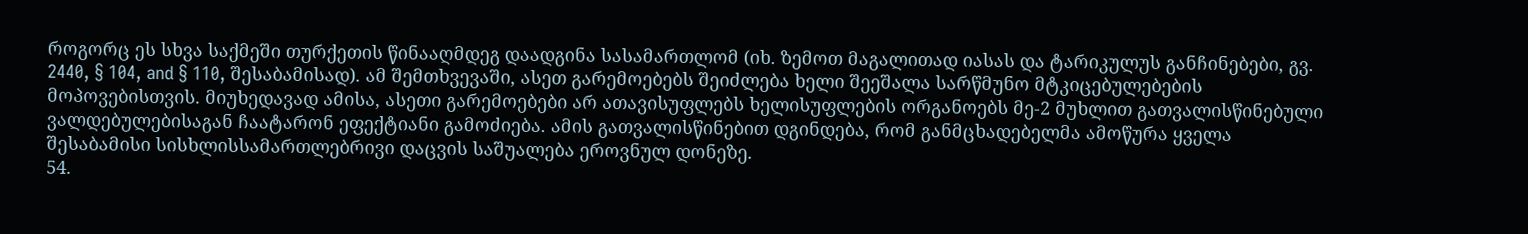როგორც ეს სხვა საქმეში თურქეთის წინააღმდეგ დაადგინა სასამართლომ (იხ. ზემოთ მაგალითად იასას და ტარიკულუს განჩინებები, გვ. 2440, § 104, and § 110, შესაბამისად). ამ შემთხვევაში, ასეთ გარემოებებს შეიძლება ხელი შეეშალა სარწმუნო მტკიცებულებების მოპოვებისთვის. მიუხედავად ამისა, ასეთი გარემოებები არ ათავისუფლებს ხელისუფლების ორგანოებს მე-2 მუხლით გათვალისწინებული ვალდებულებისაგან ჩაატარონ ეფექტიანი გამოძიება. ამის გათვალისწინებით დგინდება, რომ განმცხადებელმა ამოწურა ყველა შესაბამისი სისხლისსამართლებრივი დაცვის საშუალება ეროვნულ დონეზე.
54.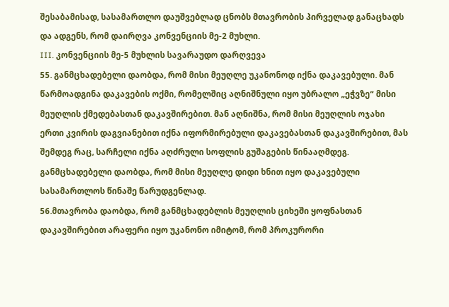შესაბამისად, სასამართლო დაუშვებლად ცნობს მთავრობის პირველად განაცხადს და ადგენს, რომ დაირღვა კონვენციის მე-2 მუხლი.
III. კონვენციის მე-5 მუხლის სავარაუდო დარღვევა
55. განმცხადებელი დაობდა, რომ მისი მეუღლე უკანონოდ იქნა დაკავებული. მან წარმოადგინა დაკავების ოქმი, რომელშიც აღნიშნული იყო უბრალო „ეჭვზე“ მისი მეუღლის ქმედებასთან დაკავშირებით. მან აღნიშნა, რომ მისი მეუღლის ოჯახი ერთი კვირის დაგვიანებით იქნა იფორმირებული დაკავებასთან დაკავშირებით, მას შემდეგ რაც, სარჩელი იქნა აღძრული სოფლის გუშაგების წინააღმდეგ. განმცხადებელი დაობდა, რომ მისი მეუღლე დიდი ხნით იყო დაკავებული სასამართლოს წინაშე წარუდგენლად.
56.მთავრობა დაობდა, რომ განმცხადებლის მეუღლის ციხეში ყოფნასთან დაკავშირებით არაფერი იყო უკანონო იმიტომ, რომ პროკურორი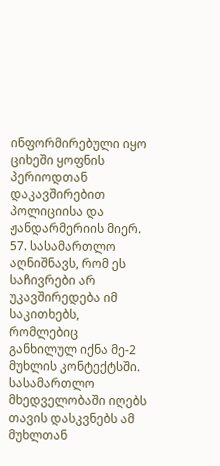ინფორმირებული იყო ციხეში ყოფნის პერიოდთან დაკავშირებით პოლიციისა და ჟანდარმერიის მიერ.
57. სასამართლო აღნიშნავს, რომ ეს საჩივრები არ უკავშირედება იმ საკითხებს, რომლებიც განხილულ იქნა მე-2 მუხლის კონტექტსში. სასამართლო მხედველობაში იღებს თავის დასკვნებს ამ მუხლთან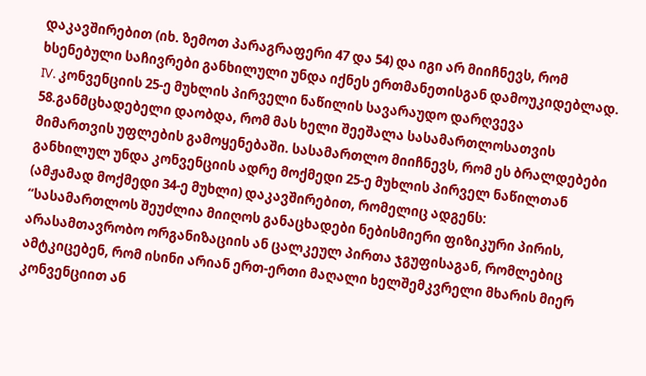დაკავშირებით (იხ. ზემოთ პარაგრაფერი 47 და 54) და იგი არ მიიჩნევს, რომ ხსენებული საჩივრები განხილული უნდა იქნეს ერთმანეთისგან დამოუკიდებლად.
IV. კონვენციის 25-ე მუხლის პირველი ნაწილის სავარაუდო დარღვევა
58.განმცხადებელი დაობდა, რომ მას ხელი შეეშალა სასამართლოსათვის მიმართვის უფლების გამოყენებაში. სასამართლო მიიჩნევს, რომ ეს ბრალდებები განხილულ უნდა კონვენციის ადრე მოქმედი 25-ე მუხლის პირველ ნაწილთან (ამჟამად მოქმედი 34-ე მუხლი) დაკავშირებით, რომელიც ადგენს:
“სასამართლოს შეუძლია მიიღოს განაცხადები ნებისმიერი ფიზიკური პირის, არასამთავრობო ორგანიზაციის ან ცალკეულ პირთა ჯგუფისაგან, რომლებიც ამტკიცებენ, რომ ისინი არიან ერთ-ერთი მაღალი ხელშემკვრელი მხარის მიერ კონვენციით ან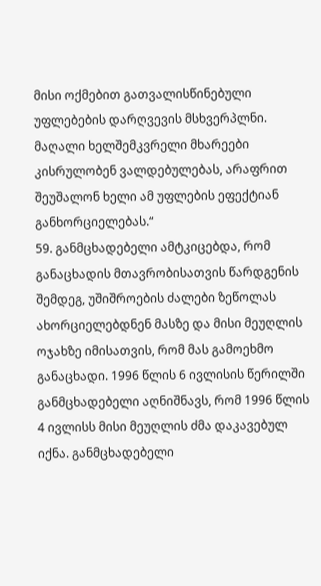მისი ოქმებით გათვალისწინებული უფლებების დარღვევის მსხვერპლნი. მაღალი ხელშემკვრელი მხარეები კისრულობენ ვალდებულებას, არაფრით შეუშალონ ხელი ამ უფლების ეფექტიან განხორციელებას.“
59. განმცხადებელი ამტკიცებდა, რომ განაცხადის მთავრობისათვის წარდგენის შემდეგ, უშიშროების ძალები ზეწოლას ახორციელებდნენ მასზე და მისი მეუღლის ოჯახზე იმისათვის, რომ მას გამოეხმო განაცხადი. 1996 წლის 6 ივლისის წერილში განმცხადებელი აღნიშნავს, რომ 1996 წლის 4 ივლისს მისი მეუღლის ძმა დაკავებულ იქნა. განმცხადებელი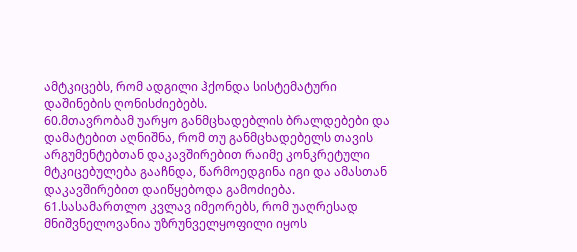ამტკიცებს, რომ ადგილი ჰქონდა სისტემატური დაშინების ღონისძიებებს.
60.მთავრობამ უარყო განმცხადებლის ბრალდებები და დამატებით აღნიშნა, რომ თუ განმცხადებელს თავის არგუმენტებთან დაკავშირებით რაიმე კონკრეტული მტკიცებულება გააჩნდა, წარმოედგინა იგი და ამასთან დაკავშირებით დაიწყებოდა გამოძიება.
61.სასამართლო კვლავ იმეორებს, რომ უაღრესად მნიშვნელოვანია უზრუნველყოფილი იყოს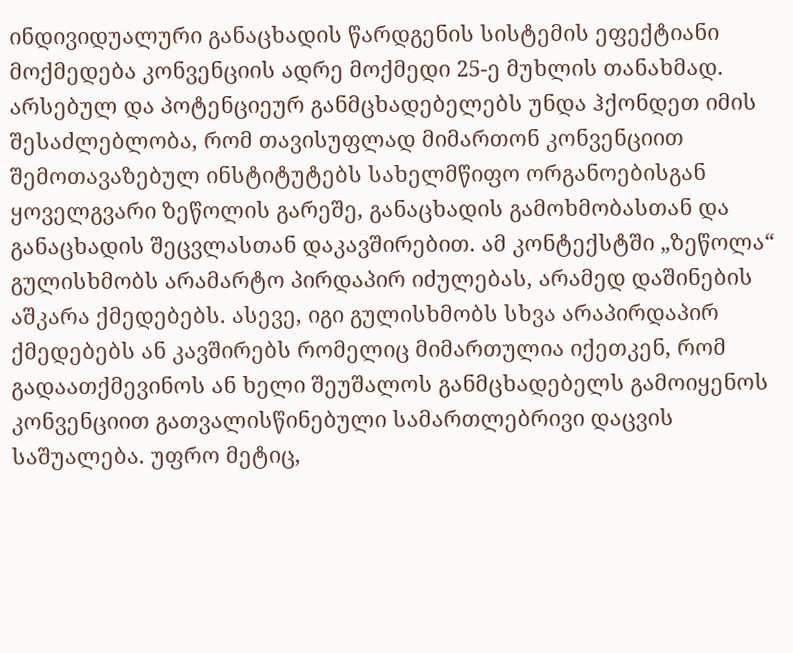ინდივიდუალური განაცხადის წარდგენის სისტემის ეფექტიანი მოქმედება კონვენციის ადრე მოქმედი 25-ე მუხლის თანახმად. არსებულ და პოტენციეურ განმცხადებელებს უნდა ჰქონდეთ იმის შესაძლებლობა, რომ თავისუფლად მიმართონ კონვენციით შემოთავაზებულ ინსტიტუტებს სახელმწიფო ორგანოებისგან ყოველგვარი ზეწოლის გარეშე, განაცხადის გამოხმობასთან და განაცხადის შეცვლასთან დაკავშირებით. ამ კონტექსტში „ზეწოლა“ გულისხმობს არამარტო პირდაპირ იძულებას, არამედ დაშინების აშკარა ქმედებებს. ასევე, იგი გულისხმობს სხვა არაპირდაპირ ქმედებებს ან კავშირებს რომელიც მიმართულია იქეთკენ, რომ გადაათქმევინოს ან ხელი შეუშალოს განმცხადებელს გამოიყენოს კონვენციით გათვალისწინებული სამართლებრივი დაცვის საშუალება. უფრო მეტიც,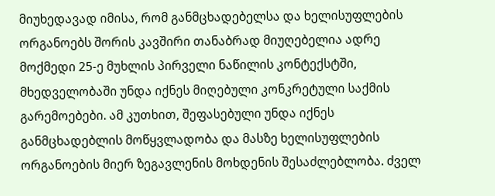მიუხედავად იმისა, რომ განმცხადებელსა და ხელისუფლების ორგანოებს შორის კავშირი თანაბრად მიუღებელია ადრე მოქმედი 25-ე მუხლის პირველი ნაწილის კონტექსტში, მხედველობაში უნდა იქნეს მიღებული კონკრეტული საქმის გარემოებები. ამ კუთხით, შეფასებული უნდა იქნეს განმცხადებლის მოწყვლადობა და მასზე ხელისუფლების ორგანოების მიერ ზეგავლენის მოხდენის შესაძლებლობა. ძველ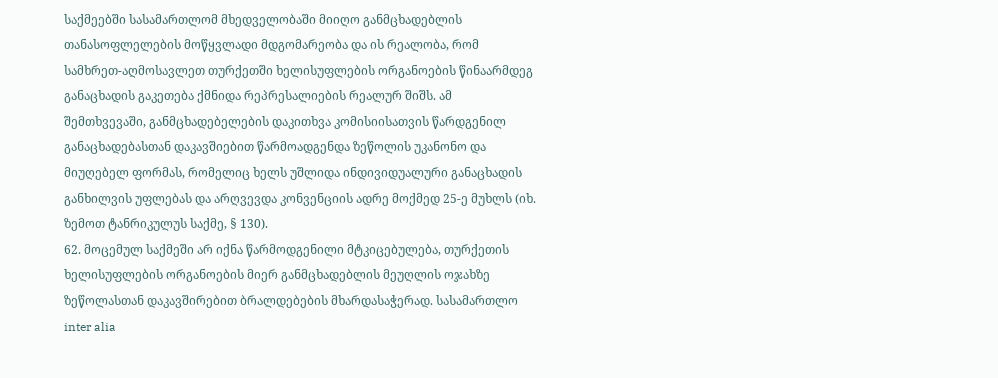საქმეებში სასამართლომ მხედველობაში მიიღო განმცხადებლის თანასოფლელების მოწყვლადი მდგომარეობა და ის რეალობა, რომ სამხრეთ-აღმოსავლეთ თურქეთში ხელისუფლების ორგანოების წინაარმდეგ განაცხადის გაკეთება ქმნიდა რეპრესალიების რეალურ შიშს. ამ შემთხვევაში, განმცხადებელების დაკითხვა კომისიისათვის წარდგენილ განაცხადებასთან დაკავშიებით წარმოადგენდა ზეწოლის უკანონო და მიუღებელ ფორმას, რომელიც ხელს უშლიდა ინდივიდუალური განაცხადის განხილვის უფლებას და არღვევდა კონვენციის ადრე მოქმედ 25-ე მუხლს (იხ. ზემოთ ტანრიკულუს საქმე, § 130).
62. მოცემულ საქმეში არ იქნა წარმოდგენილი მტკიცებულება, თურქეთის ხელისუფლების ორგანოების მიერ განმცხადებლის მეუღლის ოჯახზე ზეწოლასთან დაკავშირებით ბრალდებების მხარდასაჭერად. სასამართლო inter alia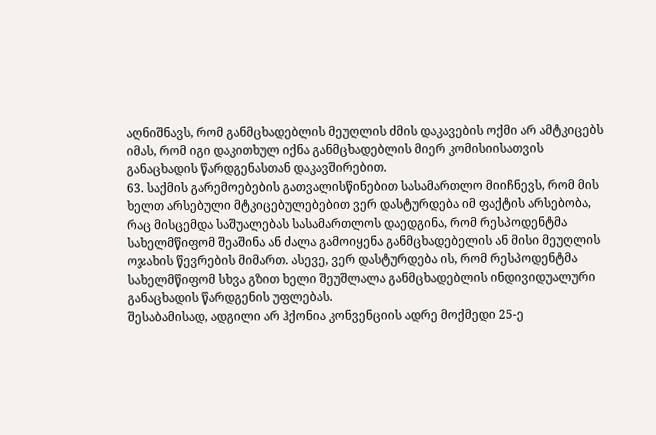აღნიშნავს, რომ განმცხადებლის მეუღლის ძმის დაკავების ოქმი არ ამტკიცებს იმას, რომ იგი დაკითხულ იქნა განმცხადებლის მიერ კომისიისათვის განაცხადის წარდგენასთან დაკავშირებით.
63. საქმის გარემოებების გათვალისწინებით სასამართლო მიიჩნევს, რომ მის ხელთ არსებული მტკიცებულებებით ვერ დასტურდება იმ ფაქტის არსებობა, რაც მისცემდა საშუალებას სასამართლოს დაედგინა, რომ რესპოდენტმა სახელმწიფომ შეაშინა ან ძალა გამოიყენა განმცხადებელის ან მისი მეუღლის ოჯახის წევრების მიმართ. ასევე, ვერ დასტურდება ის, რომ რესპოდენტმა სახელმწიფომ სხვა გზით ხელი შეუშლალა განმცხადებლის ინდივიდუალური განაცხადის წარდგენის უფლებას.
შესაბამისად, ადგილი არ ჰქონია კონვენციის ადრე მოქმედი 25-ე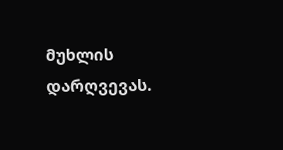მუხლის დარღვევას.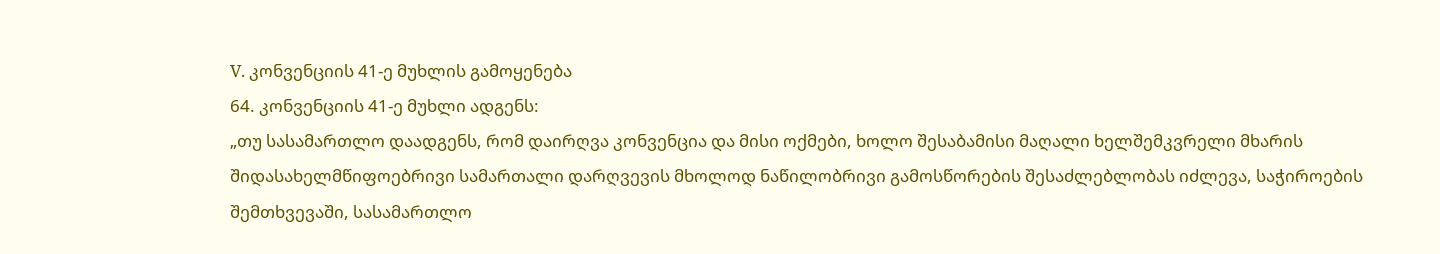V. კონვენციის 41-ე მუხლის გამოყენება
64. კონვენციის 41-ე მუხლი ადგენს:
„თუ სასამართლო დაადგენს, რომ დაირღვა კონვენცია და მისი ოქმები, ხოლო შესაბამისი მაღალი ხელშემკვრელი მხარის შიდასახელმწიფოებრივი სამართალი დარღვევის მხოლოდ ნაწილობრივი გამოსწორების შესაძლებლობას იძლევა, საჭიროების შემთხვევაში, სასამართლო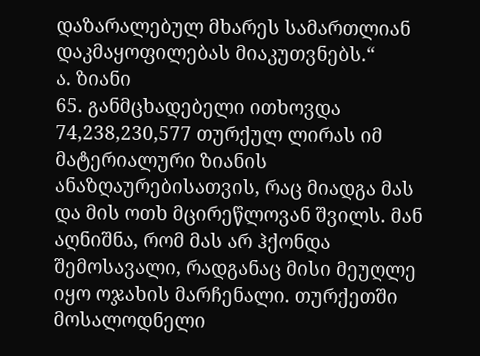დაზარალებულ მხარეს სამართლიან დაკმაყოფილებას მიაკუთვნებს.“
ა. ზიანი
65. განმცხადებელი ითხოვდა 74,238,230,577 თურქულ ლირას იმ მატერიალური ზიანის ანაზღაურებისათვის, რაც მიადგა მას და მის ოთხ მცირეწლოვან შვილს. მან აღნიშნა, რომ მას არ ჰქონდა შემოსავალი, რადგანაც მისი მეუღლე იყო ოჯახის მარჩენალი. თურქეთში მოსალოდნელი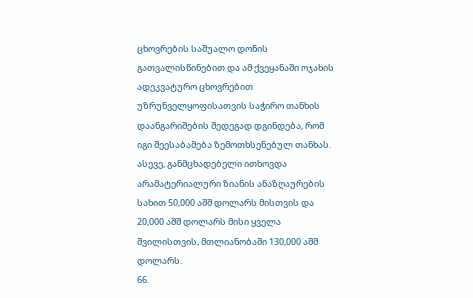ცხოვრების საშუალო დონის გათვალისწინებით და ამ ქვეყანაში ოჯახის ადეკვატურო ცხოვრებით უზრუნველყოფისათვის საჭირო თანხის დაანგარიშების შედეგად დგინდება, რომ იგი შეესაბამება ზემოთხსენებულ თანხას.
ასევე, განმცხადებელი ითხოვდა არამატერიალური ზიანის ანაზღაურების სახით 50,000 აშშ დოლარს მისთვის და 20,000 აშშ დოლარს მისი ყველა შვილისთვის, მთლიანობაში 130,000 აშშ დოლარს.
66.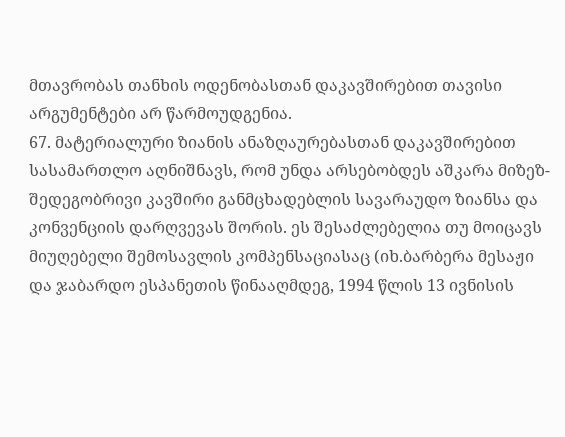მთავრობას თანხის ოდენობასთან დაკავშირებით თავისი არგუმენტები არ წარმოუდგენია.
67. მატერიალური ზიანის ანაზღაურებასთან დაკავშირებით სასამართლო აღნიშნავს, რომ უნდა არსებობდეს აშკარა მიზეზ-შედეგობრივი კავშირი განმცხადებლის სავარაუდო ზიანსა და კონვენციის დარღვევას შორის. ეს შესაძლებელია თუ მოიცავს მიუღებელი შემოსავლის კომპენსაციასაც (იხ.ბარბერა მესაჟი და ჯაბარდო ესპანეთის წინააღმდეგ, 1994 წლის 13 ივნისის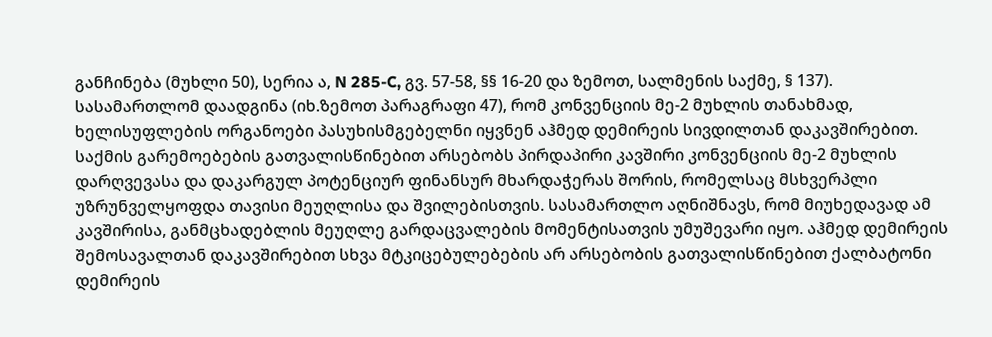განჩინება (მუხლი 50), სერია ა, N 285-C, გვ. 57-58, §§ 16-20 და ზემოთ, სალმენის საქმე, § 137). სასამართლომ დაადგინა (იხ.ზემოთ პარაგრაფი 47), რომ კონვენციის მე-2 მუხლის თანახმად, ხელისუფლების ორგანოები პასუხისმგებელნი იყვნენ აჰმედ დემირეის სივდილთან დაკავშირებით. საქმის გარემოებების გათვალისწინებით არსებობს პირდაპირი კავშირი კონვენციის მე-2 მუხლის დარღვევასა და დაკარგულ პოტენციურ ფინანსურ მხარდაჭერას შორის, რომელსაც მსხვერპლი უზრუნველყოფდა თავისი მეუღლისა და შვილებისთვის. სასამართლო აღნიშნავს, რომ მიუხედავად ამ კავშირისა, განმცხადებლის მეუღლე გარდაცვალების მომენტისათვის უმუშევარი იყო. აჰმედ დემირეის შემოსავალთან დაკავშირებით სხვა მტკიცებულებების არ არსებობის გათვალისწინებით ქალბატონი დემირეის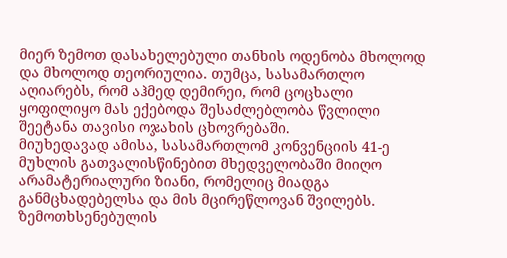მიერ ზემოთ დასახელებული თანხის ოდენობა მხოლოდ და მხოლოდ თეორიულია. თუმცა, სასამართლო აღიარებს, რომ აჰმედ დემირეი, რომ ცოცხალი ყოფილიყო მას ექებოდა შესაძლებლობა წვლილი შეეტანა თავისი ოჯახის ცხოვრებაში.
მიუხედავად ამისა, სასამართლომ კონვენციის 41-ე მუხლის გათვალისწინებით მხედველობაში მიიღო არამატერიალური ზიანი, რომელიც მიადგა განმცხადებელსა და მის მცირეწლოვან შვილებს. ზემოთხსენებულის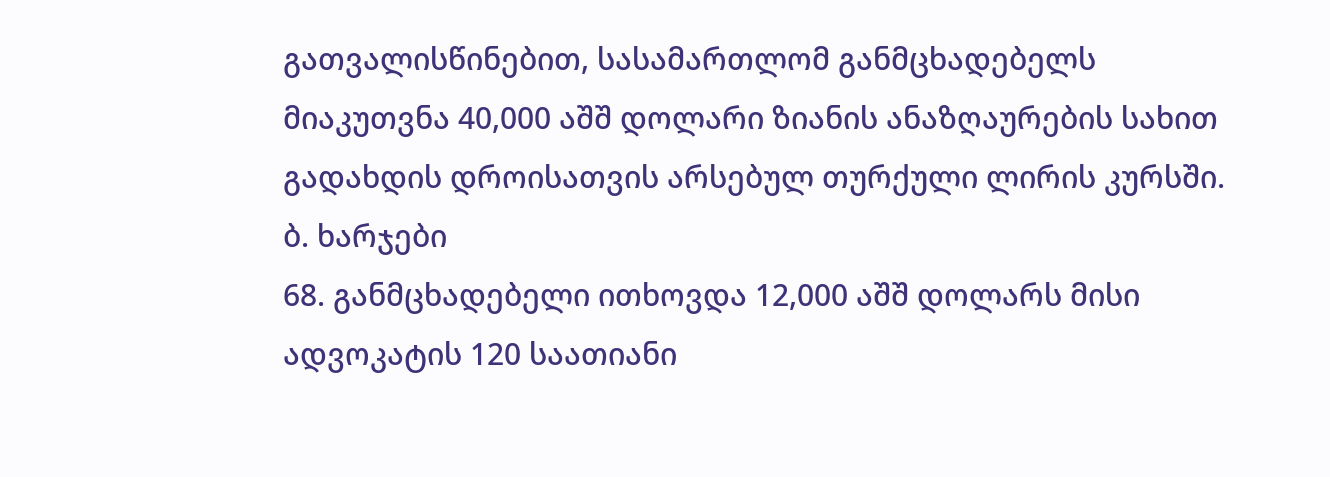გათვალისწინებით, სასამართლომ განმცხადებელს მიაკუთვნა 40,000 აშშ დოლარი ზიანის ანაზღაურების სახით გადახდის დროისათვის არსებულ თურქული ლირის კურსში.
ბ. ხარჯები
68. განმცხადებელი ითხოვდა 12,000 აშშ დოლარს მისი ადვოკატის 120 საათიანი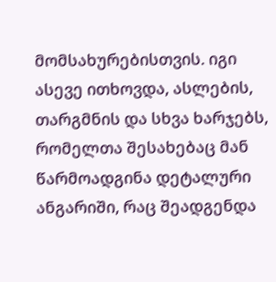მომსახურებისთვის. იგი ასევე ითხოვდა, ასლების, თარგმნის და სხვა ხარჯებს, რომელთა შესახებაც მან წარმოადგინა დეტალური ანგარიში, რაც შეადგენდა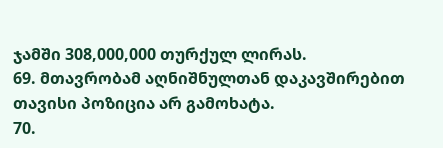ჯამში 308,000,000 თურქულ ლირას.
69. მთავრობამ აღნიშნულთან დაკავშირებით თავისი პოზიცია არ გამოხატა.
70.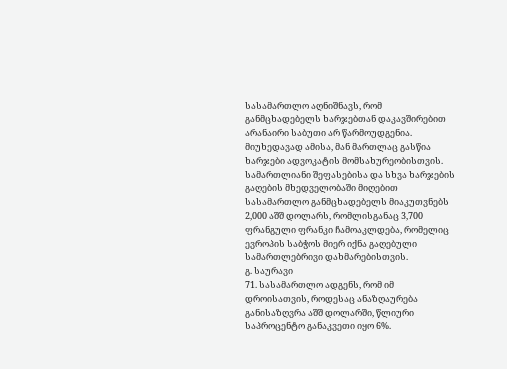სასამართლო აღნიშნავს, რომ განმცხადებელს ხარჯებთან დაკავშირებით არანაირი საბუთი არ წარმოუდგენია. მიუხედავად ამისა, მან მართლაც გასწია ხარჯები ადვოკატის მომსახურეობისთვის. სამართლიანი შეფასებისა და სხვა ხარჯების გაღების მხედველობაში მიღებით სასამართლო განმცხადებელს მიაკუთვნებს 2,000 აშშ დოლარს, რომლისგანაც 3,700 ფრანგული ფრანკი ჩამოაკლდება, რომელიც ევროპის საბჭოს მიერ იქნა გაღებული სამართლებრივი დახმარებისთვის.
გ. საურავი
71. სასამართლო ადგენს, რომ იმ დროისათვის, როდესაც ანაზღაურება განისაზღვრა აშშ დოლარში, წლიური საპროცენტო განაკვეთი იყო 6%.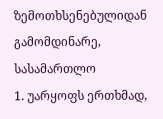ზემოთხსენებულიდან გამომდინარე, სასამართლო
1. უარყოფს ერთხმად,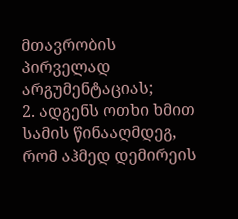მთავრობის პირველად არგუმენტაციას;
2. ადგენს ოთხი ხმით სამის წინააღმდეგ, რომ აჰმედ დემირეის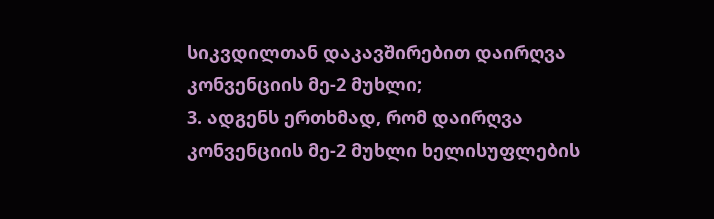სიკვდილთან დაკავშირებით დაირღვა კონვენციის მე-2 მუხლი;
3. ადგენს ერთხმად, რომ დაირღვა კონვენციის მე-2 მუხლი ხელისუფლების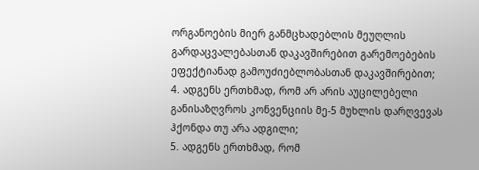ორგანოების მიერ განმცხადებლის მეუღლის გარდაცვალებასთან დაკავშირებით გარემოებების ეფექტიანად გამოუძიებლობასთან დაკავშირებით;
4. ადგენს ერთხმად, რომ არ არის აუცილებელი განისაზღვროს კონვენციის მე-5 მუხლის დარღვევას ჰქონდა თუ არა ადგილი;
5. ადგენს ერთხმად, რომ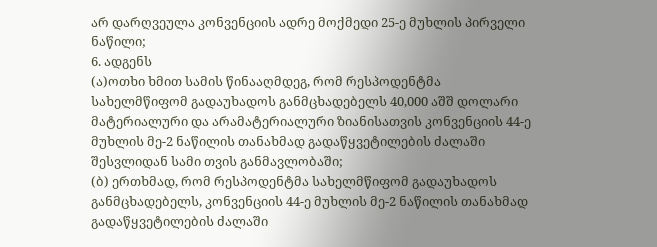არ დარღვეულა კონვენციის ადრე მოქმედი 25-ე მუხლის პირველი ნაწილი;
6. ადგენს
(ა)ოთხი ხმით სამის წინააღმდეგ, რომ რესპოდენტმა სახელმწიფომ გადაუხადოს განმცხადებელს 40,000 აშშ დოლარი მატერიალური და არამატერიალური ზიანისათვის კონვენციის 44-ე მუხლის მე-2 ნაწილის თანახმად გადაწყვეტილების ძალაში შესვლიდან სამი თვის განმავლობაში;
(ბ) ერთხმად, რომ რესპოდენტმა სახელმწიფომ გადაუხადოს განმცხადებელს, კონვენციის 44-ე მუხლის მე-2 ნაწილის თანახმად გადაწყვეტილების ძალაში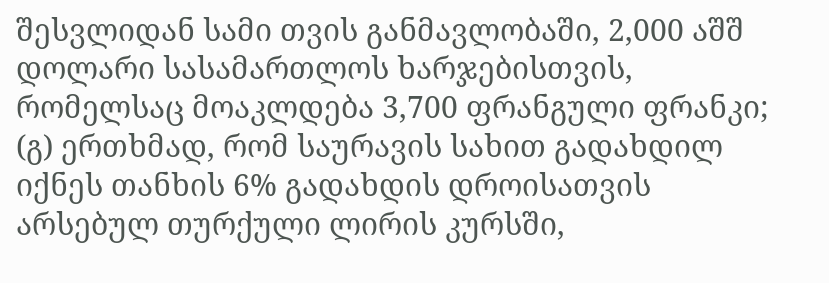შესვლიდან სამი თვის განმავლობაში, 2,000 აშშ დოლარი სასამართლოს ხარჯებისთვის, რომელსაც მოაკლდება 3,700 ფრანგული ფრანკი;
(გ) ერთხმად, რომ საურავის სახით გადახდილ იქნეს თანხის 6% გადახდის დროისათვის არსებულ თურქული ლირის კურსში,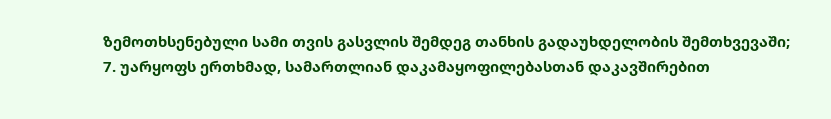ზემოთხსენებული სამი თვის გასვლის შემდეგ თანხის გადაუხდელობის შემთხვევაში;
7. უარყოფს ერთხმად, სამართლიან დაკამაყოფილებასთან დაკავშირებით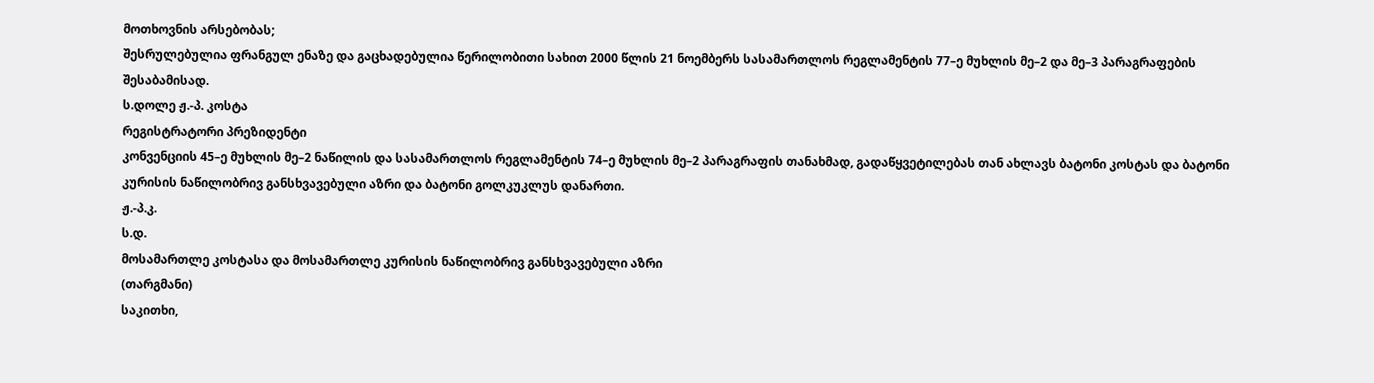მოთხოვნის არსებობას;
შესრულებულია ფრანგულ ენაზე და გაცხადებულია წერილობითი სახით 2000 წლის 21 ნოემბერს სასამართლოს რეგლამენტის 77–ე მუხლის მე–2 და მე–3 პარაგრაფების შესაბამისად.
ს.დოლე ჟ.-პ. კოსტა
რეგისტრატორი პრეზიდენტი
კონვენციის 45–ე მუხლის მე–2 ნაწილის და სასამართლოს რეგლამენტის 74–ე მუხლის მე–2 პარაგრაფის თანახმად, გადაწყვეტილებას თან ახლავს ბატონი კოსტას და ბატონი კურისის ნაწილობრივ განსხვავებული აზრი და ბატონი გოლკუკლუს დანართი.
ჟ.-პ.კ.
ს.დ.
მოსამართლე კოსტასა და მოსამართლე კურისის ნაწილობრივ განსხვავებული აზრი
(თარგმანი)
საკითხი,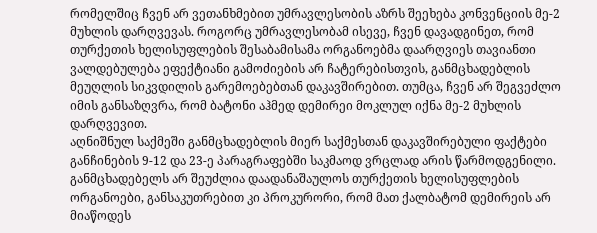რომელშიც ჩვენ არ ვეთანხმებით უმრავლესობის აზრს შეეხება კონვენციის მე-2 მუხლის დარღვევას. როგორც უმრავლესობამ ისევე, ჩვენ დავადგინეთ, რომ თურქეთის ხელისუფლების შესაბამისამა ორგანოებმა დაარღვიეს თავიანთი ვალდებულება ეფექტიანი გამოძიების არ ჩატერებისთვის, განმცხადებლის მეუღლის სიკვდილის გარემოებებთან დაკავშირებით. თუმცა, ჩვენ არ შეგვეძლო იმის განსაზღვრა, რომ ბატონი აჰმედ დემირეი მოკლულ იქნა მე-2 მუხლის დარღვევით.
აღნიშნულ საქმეში განმცხადებლის მიერ საქმესთან დაკავშირებული ფაქტები განჩინების 9-12 და 23-ე პარაგრაფებში საკმაოდ ვრცლად არის წარმოდგენილი. განმცხადებელს არ შეუძლია დაადანაშაულოს თურქეთის ხელისუფლების ორგანოები, განსაკუთრებით კი პროკურორი, რომ მათ ქალბატომ დემირეის არ მიაწოდეს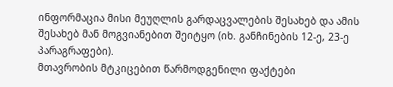ინფორმაცია მისი მეუღლის გარდაცვალების შესახებ და ამის შესახებ მან მოგვიანებით შეიტყო (იხ. განჩინების 12-ე, 23-ე პარაგრაფები).
მთავრობის მტკიცებით წარმოდგენილი ფაქტები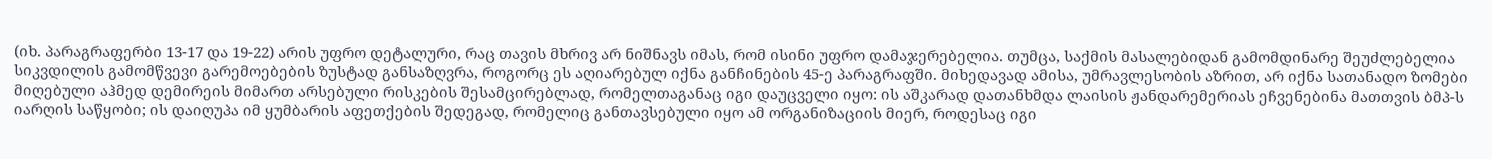(იხ. პარაგრაფერბი 13-17 და 19-22) არის უფრო დეტალური, რაც თავის მხრივ არ ნიშნავს იმას, რომ ისინი უფრო დამაჯერებელია. თუმცა, საქმის მასალებიდან გამომდინარე შეუძლებელია სიკვდილის გამომწვევი გარემოებების ზუსტად განსაზღვრა, როგორც ეს აღიარებულ იქნა განჩინების 45-ე პარაგრაფში. მიხედავად ამისა, უმრავლესობის აზრით, არ იქნა სათანადო ზომები მიღებული აჰმედ დემირეის მიმართ არსებული რისკების შესამცირებლად, რომელთაგანაც იგი დაუცველი იყო: ის აშკარად დათანხმდა ლაისის ჟანდარემერიას ეჩვენებინა მათთვის ბმპ-ს იარღის საწყობი; ის დაიღუპა იმ ყუმბარის აფეთქების შედეგად, რომელიც განთავსებული იყო ამ ორგანიზაციის მიერ, როდესაც იგი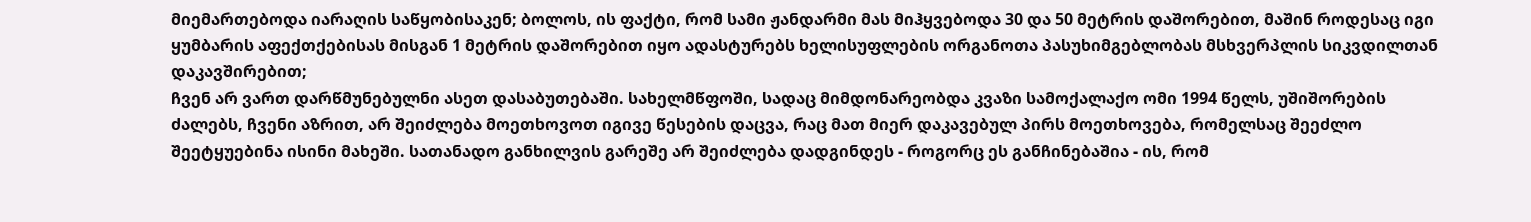მიემართებოდა იარაღის საწყობისაკენ; ბოლოს, ის ფაქტი, რომ სამი ჟანდარმი მას მიჰყვებოდა 30 და 50 მეტრის დაშორებით, მაშინ როდესაც იგი ყუმბარის აფექთქებისას მისგან 1 მეტრის დაშორებით იყო ადასტურებს ხელისუფლების ორგანოთა პასუხიმგებლობას მსხვერპლის სიკვდილთან დაკავშირებით;
ჩვენ არ ვართ დარწმუნებულნი ასეთ დასაბუთებაში. სახელმწფოში, სადაც მიმდონარეობდა კვაზი სამოქალაქო ომი 1994 წელს, უშიშორების ძალებს, ჩვენი აზრით, არ შეიძლება მოეთხოვოთ იგივე წესების დაცვა, რაც მათ მიერ დაკავებულ პირს მოეთხოვება, რომელსაც შეეძლო შეეტყუებინა ისინი მახეში. სათანადო განხილვის გარეშე არ შეიძლება დადგინდეს - როგორც ეს განჩინებაშია - ის, რომ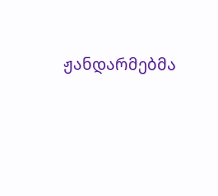ჟანდარმებმა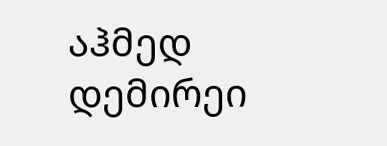აჰმედ დემირეი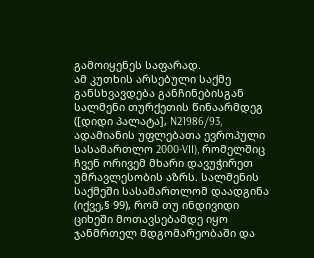გამოიყენეს საფარად.
ამ კუთხის არსებული საქმე განსხვავდება განჩინებისგან სალმენი თურქეთის წინაარმდეგ ([დიდი პალატა], N21986/93, ადამიანის უფლებათა ევროპული სასამართლო 2000-VII), რომელშიც ჩვენ ორივემ მხარი დავუჭირეთ უმრავლესობის აზრს. სალმენის საქმეში სასამართლომ დაადგინა (იქვე,§ 99), რომ თუ ინდივიდი ციხეში მოთავსებამდე იყო ჯანმრთელ მდგომარეობაში და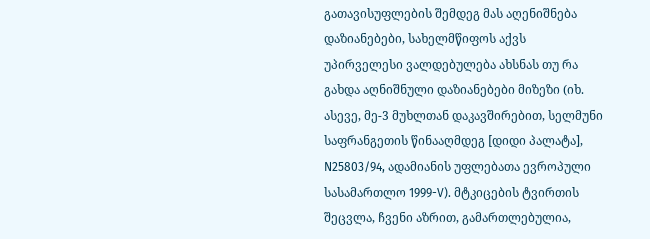გათავისუფლების შემდეგ მას აღენიშნება დაზიანებები, სახელმწიფოს აქვს უპირველესი ვალდებულება ახსნას თუ რა გახდა აღნიშნული დაზიანებები მიზეზი (იხ. ასევე, მე-3 მუხლთან დაკავშირებით, სელმუნი საფრანგეთის წინააღმდეგ [დიდი პალატა], N25803/94, ადამიანის უფლებათა ევროპული სასამართლო 1999-V). მტკიცების ტვირთის შეცვლა, ჩვენი აზრით, გამართლებულია,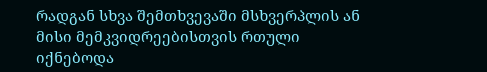რადგან სხვა შემთხვევაში მსხვერპლის ან მისი მემკვიდრეებისთვის რთული იქნებოდა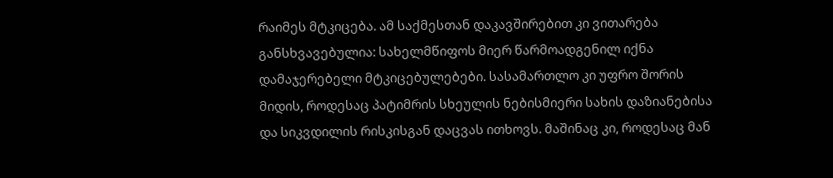რაიმეს მტკიცება. ამ საქმესთან დაკავშირებით კი ვითარება განსხვავებულია: სახელმწიფოს მიერ წარმოადგენილ იქნა დამაჯერებელი მტკიცებულებები. სასამართლო კი უფრო შორის მიდის, როდესაც პატიმრის სხეულის ნებისმიერი სახის დაზიანებისა და სიკვდილის რისკისგან დაცვას ითხოვს. მაშინაც კი, როდესაც მან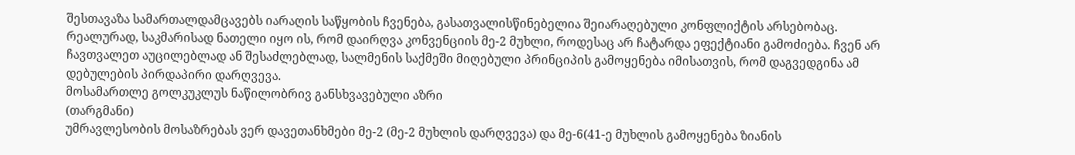შესთავაზა სამართალდამცავებს იარაღის საწყობის ჩვენება, გასათვალისწინებელია შეიარაღებული კონფლიქტის არსებობაც.
რეალურად, საკმარისად ნათელი იყო ის, რომ დაირღვა კონვენციის მე-2 მუხლი, როდესაც არ ჩატარდა ეფექტიანი გამოძიება. ჩვენ არ ჩავთვალეთ აუცილებლად ან შესაძლებლად, სალმენის საქმეში მიღებული პრინციპის გამოყენება იმისათვის, რომ დაგვედგინა ამ დებულების პირდაპირი დარღვევა.
მოსამართლე გოლკუკლუს ნაწილობრივ განსხვავებული აზრი
(თარგმანი)
უმრავლესობის მოსაზრებას ვერ დავეთანხმები მე-2 (მე-2 მუხლის დარღვევა) და მე-6(41-ე მუხლის გამოყენება ზიანის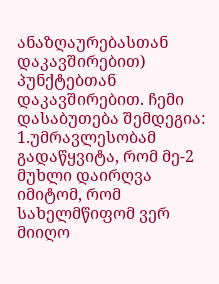ანაზღაურებასთან დაკავშირებით) პუნქტებთან დაკავშირებით. ჩემი დასაბუთება შემდეგია:
1.უმრავლესობამ გადაწყვიტა, რომ მე-2 მუხლი დაირღვა იმიტომ, რომ სახელმწიფომ ვერ მიიღო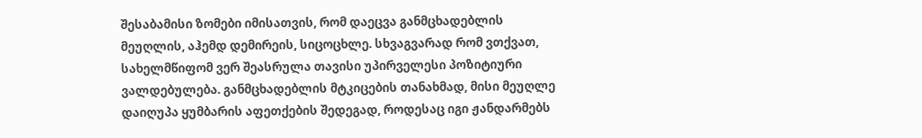შესაბამისი ზომები იმისათვის, რომ დაეცვა განმცხადებლის მეუღლის, აჰემდ დემირეის, სიცოცხლე. სხვაგვარად რომ ვთქვათ, სახელმწიფომ ვერ შეასრულა თავისი უპირველესი პოზიტიური ვალდებულება. განმცხადებლის მტკიცების თანახმად, მისი მეუღლე დაიღუპა ყუმბარის აფეთქების შედეგად, როდესაც იგი ჟანდარმებს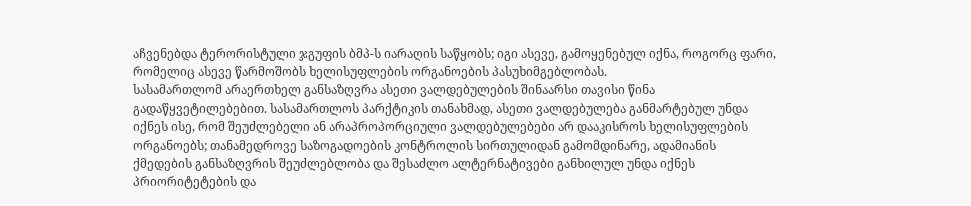აჩვენებდა ტერორისტული ჯგუფის ბმპ-ს იარაღის საწყობს; იგი ასევე, გამოყენებულ იქნა, როგორც ფარი, რომელიც ასევე წარმოშობს ხელისუფლების ორგანოების პასუხიმგებლობას.
სასამართლომ არაერთხელ განსაზღვრა ასეთი ვალდებულების შინაარსი თავისი წინა გადაწყვეტილებებით. სასამართლოს პარქტიკის თანახმად, ასეთი ვალდებულება განმარტებულ უნდა იქნეს ისე, რომ შეუძლებელი ან არაპროპორციული ვალდებულებები არ დააკისროს ხელისუფლების ორგანოებს; თანამედროვე საზოგადოების კონტროლის სირთულიდან გამომდინარე, ადამიანის ქმედების განსაზღვრის შეუძლებლობა და შესაძლო ალტერნატივები განხილულ უნდა იქნეს პრიორიტეტების და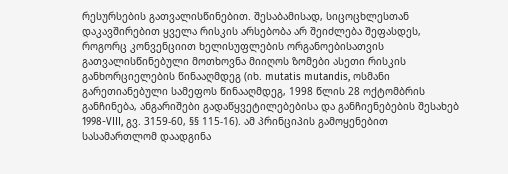რესურსების გათვალისწინებით. შესაბამისად, სიცოცხლესთან დაკავშირებით ყველა რისკის არსებობა არ შეიძლება შეფასდეს, როგორც კონვენციით ხელისუფლების ორგანოებისათვის გათვალისწინებული მოთხოვნა მიიღოს ზომები ასეთი რისკის განხორციელების წინააღმდეგ (იხ. mutatis mutandis, ოსმანი გარეთიანებული სამეფოს წინააღმდეგ, 1998 წლის 28 ოქტომბრის განჩინება, ანგარიშები გადაწყვეტილებებისა და განჩიენებების შესახებ 1998-VIII, გვ. 3159-60, §§ 115-16). ამ პრინციპის გამოყენებით სასამართლომ დაადგინა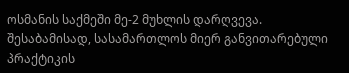ოსმანის საქმეში მე-2 მუხლის დარღვევა.
შესაბამისად, სასამართლოს მიერ განვითარებული პრაქტიკის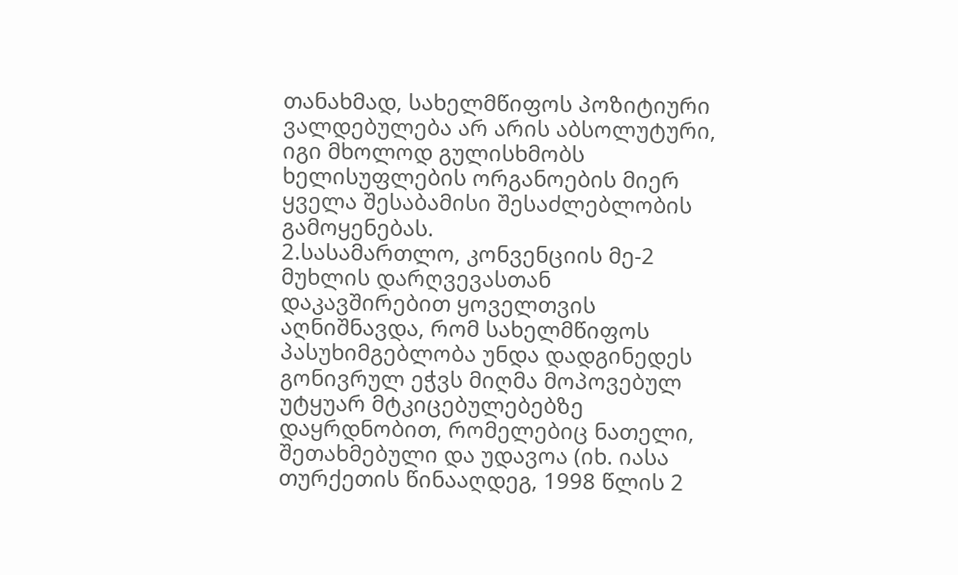თანახმად, სახელმწიფოს პოზიტიური ვალდებულება არ არის აბსოლუტური, იგი მხოლოდ გულისხმობს ხელისუფლების ორგანოების მიერ ყველა შესაბამისი შესაძლებლობის გამოყენებას.
2.სასამართლო, კონვენციის მე-2 მუხლის დარღვევასთან დაკავშირებით ყოველთვის აღნიშნავდა, რომ სახელმწიფოს პასუხიმგებლობა უნდა დადგინედეს გონივრულ ეჭვს მიღმა მოპოვებულ უტყუარ მტკიცებულებებზე დაყრდნობით, რომელებიც ნათელი, შეთახმებული და უდავოა (იხ. იასა თურქეთის წინააღდეგ, 1998 წლის 2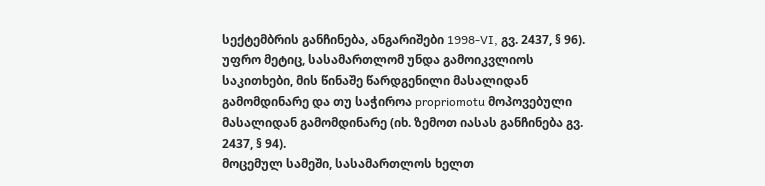სექტემბრის განჩინება, ანგარიშები 1998-VI, გვ. 2437, § 96).
უფრო მეტიც, სასამართლომ უნდა გამოიკვლიოს საკითხები, მის წინაშე წარდგენილი მასალიდან გამომდინარე და თუ საჭიროა propriomotu მოპოვებული მასალიდან გამომდინარე (იხ. ზემოთ იასას განჩინება გვ. 2437, § 94).
მოცემულ სამეში, სასამართლოს ხელთ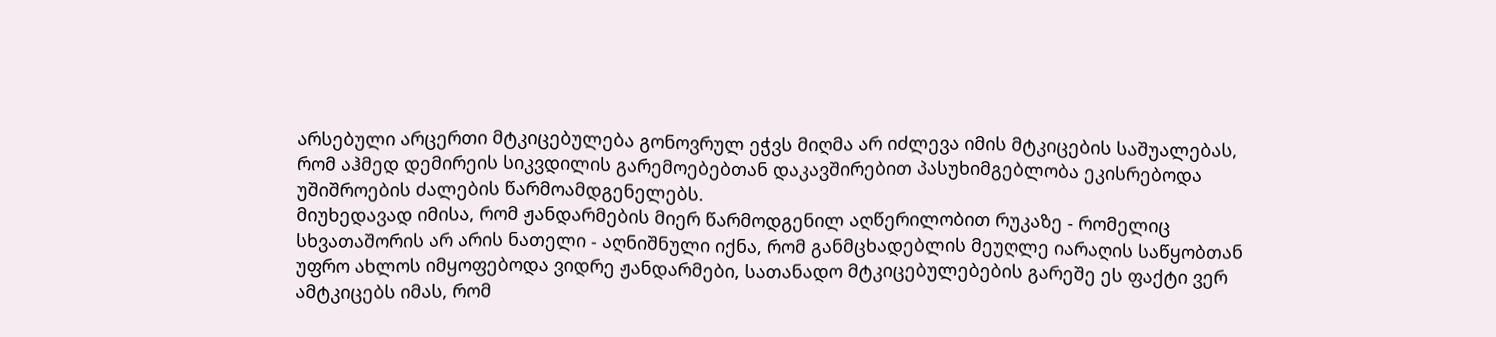არსებული არცერთი მტკიცებულება გონოვრულ ეჭვს მიღმა არ იძლევა იმის მტკიცების საშუალებას, რომ აჰმედ დემირეის სიკვდილის გარემოებებთან დაკავშირებით პასუხიმგებლობა ეკისრებოდა უშიშროების ძალების წარმოამდგენელებს.
მიუხედავად იმისა, რომ ჟანდარმების მიერ წარმოდგენილ აღწერილობით რუკაზე - რომელიც სხვათაშორის არ არის ნათელი - აღნიშნული იქნა, რომ განმცხადებლის მეუღლე იარაღის საწყობთან უფრო ახლოს იმყოფებოდა ვიდრე ჟანდარმები, სათანადო მტკიცებულებების გარეშე ეს ფაქტი ვერ ამტკიცებს იმას, რომ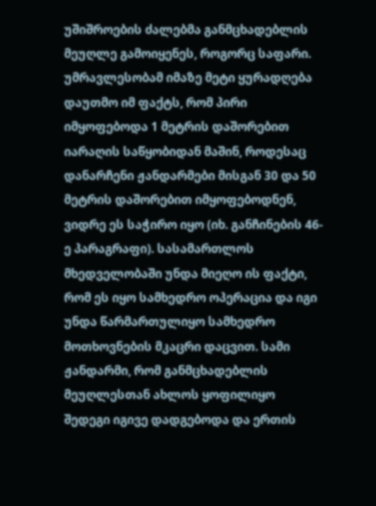უშიშროების ძალებმა განმცხადებლის მეუღლე გამოიყენეს, როგორც საფარი.
უმრავლესობამ იმაზე მეტი ყურადღება დაუთმო იმ ფაქტს, რომ პირი იმყოფებოდა 1 მეტრის დაშორებით იარაღის საწყობიდან მაშინ, როდესაც დანარჩენი ჟანდარმები მისგან 30 და 50 მეტრის დაშორებით იმყოფებოდნენ, ვიდრე ეს საჭირო იყო (იხ. განჩინების 46-ე პარაგრაფი). სასამართლოს მხედველობაში უნდა მიეღო ის ფაქტი, რომ ეს იყო სამხედრო ოპერაცია და იგი უნდა წარმართულიყო სამხედრო მოთხოვნების მკაცრი დაცვით. სამი ჟანდარმი, რომ განმცხადებლის მეუღლესთან ახლოს ყოფილიყო შედეგი იგივე დადგებოდა და ერთის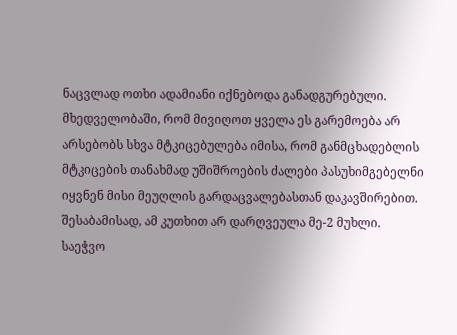ნაცვლად ოთხი ადამიანი იქნებოდა განადგურებული.
მხედველობაში, რომ მივიღოთ ყველა ეს გარემოება არ არსებობს სხვა მტკიცებულება იმისა, რომ განმცხადებლის მტკიცების თანახმად უშიშროების ძალები პასუხიმგებელნი იყვნენ მისი მეუღლის გარდაცვალებასთან დაკავშირებით.
შესაბამისად, ამ კუთხით არ დარღვეულა მე-2 მუხლი.
საეჭვო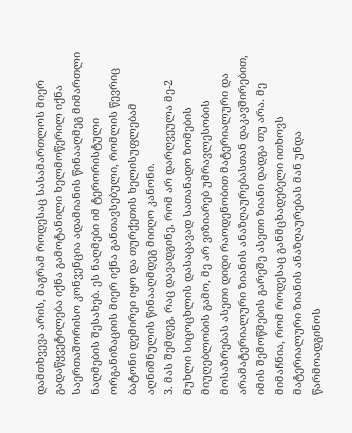დამთხვევა არის, მაგრამ როდესაც სასამართლოს მიერ გადაწყვეტილება იქნა გამოტანილი ხელმოწერილ იქნა საერთაშორისო კონვენცია ადამიანის წინააღმეგ მიმართლი ნაღმების შესახებ. ეს ნაღმები იმ ტერორისტული ორგანიზაციის მიერ იქნა განთავსებული, რომლის წევრიც ბატონი დემირეი იყო და თურქეთის ხელისუფლებამ აღნიშნულის წინააღმდეგ მიიღო კანონი.
3. მას შემდეგ, რაც დავადგინე, რომ არ დარღვეულა მე-2 მუხლი სიცოცხლის დასაცავად სათანადო ზომების მიუღებლობის გამო, მე არ ვიზიარებ უმრავლესობის მოსაზრებას ასეთი დიდი რაოდენობით მატერიალური და არამატერიალური ზიანის ანაზღაურებასთან დაკავშირებით, იმის შემოწმების გარეშე ასეთი ზიანი დადგა თუ არა. მე მიმაჩნია, რომ როდესაც განმცხადებელი ითხოვს მატერიალური ზიანის ანაზღაურებას მან უნდა წარმოადგინოს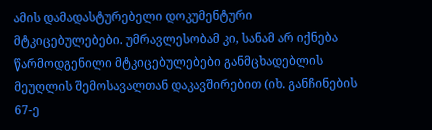ამის დამადასტურებელი დოკუმენტური მტკიცებულებები. უმრავლესობამ კი, სანამ არ იქნება წარმოდგენილი მტკიცებულებები განმცხადებლის მეუღლის შემოსავალთან დაკავშირებით (იხ. განჩინების 67-ე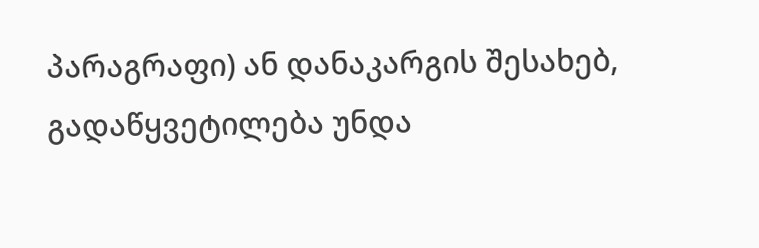პარაგრაფი) ან დანაკარგის შესახებ, გადაწყვეტილება უნდა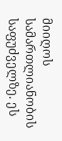მიიღოს სამართლიანობის საფუძველზე. ეს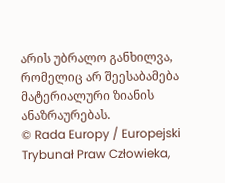არის უბრალო განხილვა, რომელიც არ შეესაბამება მატერიალური ზიანის ანაზრაურებას.
© Rada Europy / Europejski Trybunał Praw Człowieka,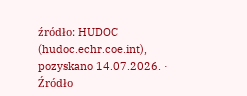źródło: HUDOC (hudoc.echr.coe.int), pozyskano 14.07.2026. · Źródło